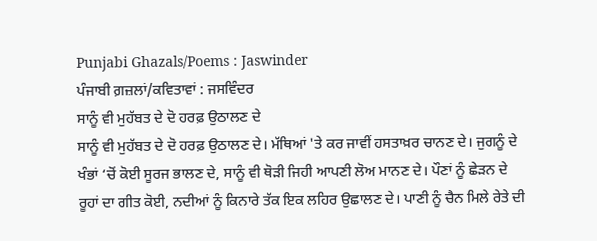Punjabi Ghazals/Poems : Jaswinder
ਪੰਜਾਬੀ ਗ਼ਜ਼ਲਾਂ/ਕਵਿਤਾਵਾਂ : ਜਸਵਿੰਦਰ
ਸਾਨੂੰ ਵੀ ਮੁਹੱਬਤ ਦੇ ਦੋ ਹਰਫ਼ ਉਠਾਲਣ ਦੇ
ਸਾਨੂੰ ਵੀ ਮੁਹੱਬਤ ਦੇ ਦੋ ਹਰਫ਼ ਉਠਾਲਣ ਦੇ। ਮੱਥਿਆਂ 'ਤੇ ਕਰ ਜਾਵੀਂ ਹਸਤਾਖ਼ਰ ਚਾਨਣ ਦੇ। ਜੁਗਨੂੰ ਦੇ ਖੰਭਾਂ ‘ਚੋਂ ਕੋਈ ਸੂਰਜ ਭਾਲਣ ਦੇ, ਸਾਨੂੰ ਵੀ ਥੋੜੀ ਜਿਹੀ ਆਪਣੀ ਲੋਅ ਮਾਨਣ ਦੇ। ਪੌਣਾਂ ਨੂੰ ਛੇੜਨ ਦੇ ਰੂਹਾਂ ਦਾ ਗੀਤ ਕੋਈ, ਨਦੀਆਂ ਨੂੰ ਕਿਨਾਰੇ ਤੱਕ ਇਕ ਲਹਿਰ ਉਛਾਲਣ ਦੇ। ਪਾਣੀ ਨੂੰ ਚੈਨ ਮਿਲੇ ਰੇਤੇ ਦੀ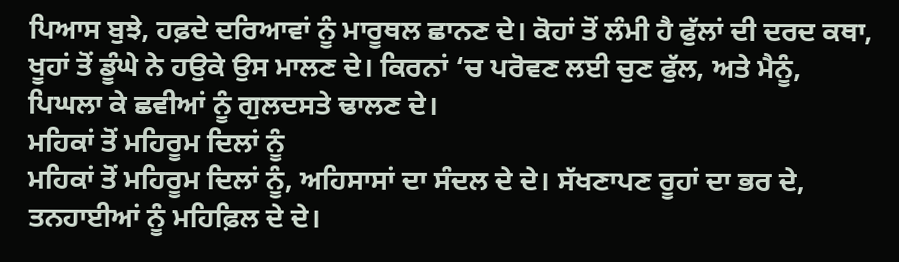ਪਿਆਸ ਬੁਝੇ, ਹਫ਼ਦੇ ਦਰਿਆਵਾਂ ਨੂੰ ਮਾਰੂਥਲ ਛਾਨਣ ਦੇ। ਕੋਹਾਂ ਤੋਂ ਲੰਮੀ ਹੈ ਫੁੱਲਾਂ ਦੀ ਦਰਦ ਕਥਾ, ਖੂਹਾਂ ਤੋਂ ਡੂੰਘੇ ਨੇ ਹਉਕੇ ਉਸ ਮਾਲਣ ਦੇ। ਕਿਰਨਾਂ ‘ਚ ਪਰੋਵਣ ਲਈ ਚੁਣ ਫੁੱਲ, ਅਤੇ ਮੈਨੂੰ, ਪਿਘਲਾ ਕੇ ਛਵੀਆਂ ਨੂੰ ਗੁਲਦਸਤੇ ਢਾਲਣ ਦੇ।
ਮਹਿਕਾਂ ਤੋਂ ਮਹਿਰੂਮ ਦਿਲਾਂ ਨੂੰ
ਮਹਿਕਾਂ ਤੋਂ ਮਹਿਰੂਮ ਦਿਲਾਂ ਨੂੰ, ਅਹਿਸਾਸਾਂ ਦਾ ਸੰਦਲ ਦੇ ਦੇ। ਸੱਖਣਾਪਣ ਰੂਹਾਂ ਦਾ ਭਰ ਦੇ, ਤਨਹਾਈਆਂ ਨੂੰ ਮਹਿਫ਼ਿਲ ਦੇ ਦੇ।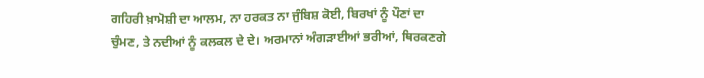ਗਹਿਰੀ ਖ਼ਾਮੋਸ਼ੀ ਦਾ ਆਲਮ, ਨਾ ਹਰਕਤ ਨਾ ਜੁੰਬਿਸ਼ ਕੋਈ, ਬਿਰਖਾਂ ਨੂੰ ਪੌਣਾਂ ਦਾ ਚੁੰਮਣ, ਤੇ ਨਦੀਆਂ ਨੂੰ ਕਲਕਲ ਦੇ ਦੇ। ਅਰਮਾਨਾਂ ਅੰਗੜਾਈਆਂ ਭਰੀਆਂ, ਥਿਰਕਣਗੇ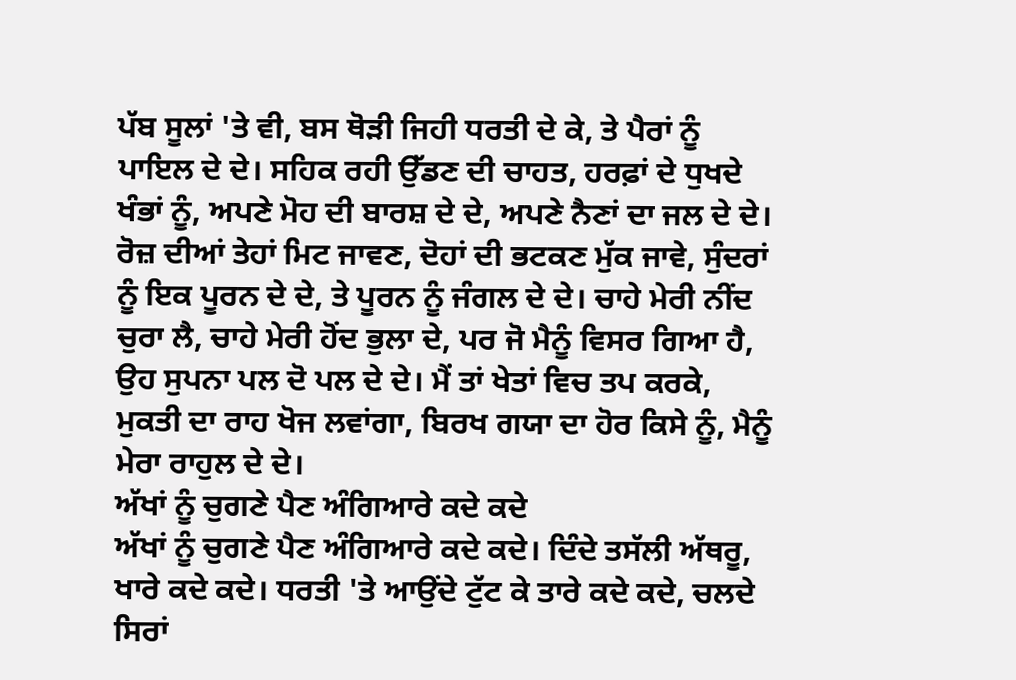ਪੱਬ ਸੂਲਾਂ 'ਤੇ ਵੀ, ਬਸ ਥੋੜੀ ਜਿਹੀ ਧਰਤੀ ਦੇ ਕੇ, ਤੇ ਪੈਰਾਂ ਨੂੰ ਪਾਇਲ ਦੇ ਦੇ। ਸਹਿਕ ਰਹੀ ਉੱਡਣ ਦੀ ਚਾਹਤ, ਹਰਫ਼ਾਂ ਦੇ ਧੁਖਦੇ ਖੰਭਾਂ ਨੂੰ, ਅਪਣੇ ਮੋਹ ਦੀ ਬਾਰਸ਼ ਦੇ ਦੇ, ਅਪਣੇ ਨੈਣਾਂ ਦਾ ਜਲ ਦੇ ਦੇ। ਰੋਜ਼ ਦੀਆਂ ਤੇਹਾਂ ਮਿਟ ਜਾਵਣ, ਦੋਹਾਂ ਦੀ ਭਟਕਣ ਮੁੱਕ ਜਾਵੇ, ਸੁੰਦਰਾਂ ਨੂੰ ਇਕ ਪੂਰਨ ਦੇ ਦੇ, ਤੇ ਪੂਰਨ ਨੂੰ ਜੰਗਲ ਦੇ ਦੇ। ਚਾਹੇ ਮੇਰੀ ਨੀਂਦ ਚੁਰਾ ਲੈ, ਚਾਹੇ ਮੇਰੀ ਹੋਂਦ ਭੁਲਾ ਦੇ, ਪਰ ਜੋ ਮੈਨੂੰ ਵਿਸਰ ਗਿਆ ਹੈ, ਉਹ ਸੁਪਨਾ ਪਲ ਦੋ ਪਲ ਦੇ ਦੇ। ਮੈਂ ਤਾਂ ਖੇਤਾਂ ਵਿਚ ਤਪ ਕਰਕੇ, ਮੁਕਤੀ ਦਾ ਰਾਹ ਖੋਜ ਲਵਾਂਗਾ, ਬਿਰਖ ਗਯਾ ਦਾ ਹੋਰ ਕਿਸੇ ਨੂੰ, ਮੈਨੂੰ ਮੇਰਾ ਰਾਹੁਲ ਦੇ ਦੇ।
ਅੱਖਾਂ ਨੂੰ ਚੁਗਣੇ ਪੈਣ ਅੰਗਿਆਰੇ ਕਦੇ ਕਦੇ
ਅੱਖਾਂ ਨੂੰ ਚੁਗਣੇ ਪੈਣ ਅੰਗਿਆਰੇ ਕਦੇ ਕਦੇ। ਦਿੰਦੇ ਤਸੱਲੀ ਅੱਥਰੂ, ਖਾਰੇ ਕਦੇ ਕਦੇ। ਧਰਤੀ 'ਤੇ ਆਉਂਦੇ ਟੁੱਟ ਕੇ ਤਾਰੇ ਕਦੇ ਕਦੇ, ਚਲਦੇ ਸਿਰਾਂ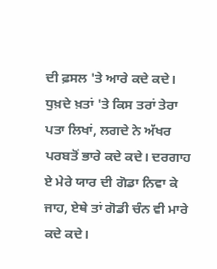ਦੀ ਫ਼ਸਲ 'ਤੇ ਆਰੇ ਕਦੇ ਕਦੇ। ਧੁਖ਼ਦੇ ਖ਼ਤਾਂ 'ਤੇ ਕਿਸ ਤਰਾਂ ਤੇਰਾ ਪਤਾ ਲਿਖਾਂ, ਲਗਦੇ ਨੇ ਅੱਖਰ ਪਰਬਤੋਂ ਭਾਰੇ ਕਦੇ ਕਦੇ। ਦਰਗਾਹ ਏ ਮੇਰੇ ਯਾਰ ਦੀ ਗੋਡਾ ਨਿਵਾ ਕੇ ਜਾਹ, ਏਥੇ ਤਾਂ ਗੋਡੀ ਚੰਨ ਵੀ ਮਾਰੇ ਕਦੇ ਕਦੇ।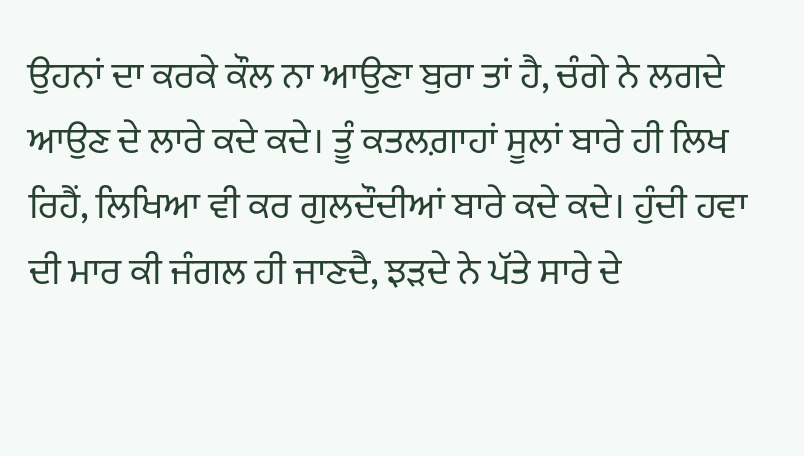ਉਹਨਾਂ ਦਾ ਕਰਕੇ ਕੌਲ ਨਾ ਆਉਣਾ ਬੁਰਾ ਤਾਂ ਹੈ, ਚੰਗੇ ਨੇ ਲਗਦੇ ਆਉਣ ਦੇ ਲਾਰੇ ਕਦੇ ਕਦੇ। ਤੂੰ ਕਤਲਗ਼ਾਹਾਂ ਸੂਲਾਂ ਬਾਰੇ ਹੀ ਲਿਖ ਰਿਹੈਂ, ਲਿਖਿਆ ਵੀ ਕਰ ਗੁਲਦੌਦੀਆਂ ਬਾਰੇ ਕਦੇ ਕਦੇ। ਹੁੰਦੀ ਹਵਾ ਦੀ ਮਾਰ ਕੀ ਜੰਗਲ ਹੀ ਜਾਣਦੈ, ਝੜਦੇ ਨੇ ਪੱਤੇ ਸਾਰੇ ਦੇ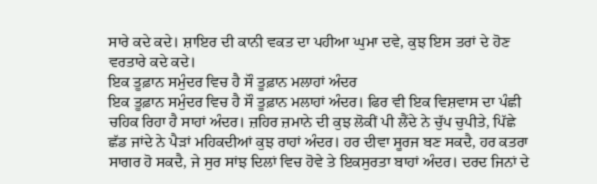ਸਾਰੇ ਕਦੇ ਕਦੇ। ਸ਼ਾਇਰ ਦੀ ਕਾਨੀ ਵਕਤ ਦਾ ਪਹੀਆ ਘੁਮਾ ਦਵੇ, ਕੁਝ ਇਸ ਤਰਾਂ ਦੇ ਹੋਣ ਵਰਤਾਰੇ ਕਦੇ ਕਦੇ।
ਇਕ ਤੂਫ਼ਾਨ ਸਮੁੰਦਰ ਵਿਚ ਹੈ ਸੌ ਤੂਫ਼ਾਨ ਮਲਾਹਾਂ ਅੰਦਰ
ਇਕ ਤੂਫ਼ਾਨ ਸਮੁੰਦਰ ਵਿਚ ਹੈ ਸੌ ਤੂਫ਼ਾਨ ਮਲਾਹਾਂ ਅੰਦਰ। ਫਿਰ ਵੀ ਇਕ ਵਿਸ਼ਵਾਸ ਦਾ ਪੰਛੀ ਚਹਿਕ ਰਿਹਾ ਹੈ ਸਾਹਾਂ ਅੰਦਰ। ਜ਼ਹਿਰ ਜ਼ਮਾਨੇ ਦੀ ਕੁਝ ਲੋਕੀਂ ਪੀ ਲੈਂਦੇ ਨੇ ਚੁੱਪ ਚੁਪੀਤੇ, ਪਿੱਛੇ ਛੱਡ ਜਾਂਦੇ ਨੇ ਪੈੜਾਂ ਮਹਿਕਦੀਆਂ ਕੁਝ ਰਾਹਾਂ ਅੰਦਰ। ਹਰ ਦੀਵਾ ਸੂਰਜ ਬਣ ਸਕਦੈ, ਹਰ ਕਤਰਾ ਸਾਗਰ ਹੋ ਸਕਦੈ, ਜੇ ਸੁਰ ਸਾਂਝ ਦਿਲਾਂ ਵਿਚ ਹੋਵੇ ਤੇ ਇਕਸੁਰਤਾ ਬਾਹਾਂ ਅੰਦਰ। ਦਰਦ ਜਿਨਾਂ ਦੇ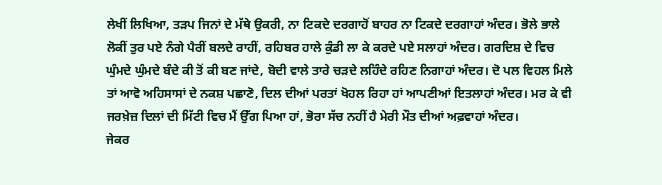ਲੇਖੀਂ ਲਿਖਿਆ, ਤੜਪ ਜਿਨਾਂ ਦੇ ਮੱਥੇ ਉਕਰੀ, ਨਾ ਟਿਕਦੇ ਦਰਗਾਹੋਂ ਬਾਹਰ ਨਾ ਟਿਕਦੇ ਦਰਗਾਹਾਂ ਅੰਦਰ। ਭੋਲੇ ਭਾਲੇ ਲੋਕੀਂ ਤੁਰ ਪਏ ਨੰਗੇ ਪੈਰੀਂ ਬਲਦੇ ਰਾਹੀਂ, ਰਹਿਬਰ ਹਾਲੇ ਕੁੰਡੀ ਲਾ ਕੇ ਕਰਦੇ ਪਏ ਸਲਾਹਾਂ ਅੰਦਰ। ਗਰਦਿਸ਼ ਦੇ ਵਿਚ ਘੁੰਮਦੇ ਘੁੰਮਦੇ ਬੰਦੇ ਕੀ ਤੋਂ ਕੀ ਬਣ ਜਾਂਦੇ, ਬੋਦੀ ਵਾਲੇ ਤਾਰੇ ਚੜਦੇ ਲਹਿੰਦੇ ਰਹਿਣ ਨਿਗਾਹਾਂ ਅੰਦਰ। ਦੋ ਪਲ ਵਿਹਲ ਮਿਲੇ ਤਾਂ ਆਵੋ ਅਹਿਸਾਸਾਂ ਦੇ ਨਕਸ਼ ਪਛਾਣੋ, ਦਿਲ ਦੀਆਂ ਪਰਤਾਂ ਖੋਹਲ ਰਿਹਾ ਹਾਂ ਆਪਣੀਆਂ ਇਤਲਾਹਾਂ ਅੰਦਰ। ਮਰ ਕੇ ਵੀ ਜਰਖ਼ੇਜ਼ ਦਿਲਾਂ ਦੀ ਮਿੱਟੀ ਵਿਚ ਮੈਂ ਉੱਗ ਪਿਆ ਹਾਂ, ਭੋਰਾ ਸੱਚ ਨਹੀਂ ਹੈ ਮੇਰੀ ਮੌਤ ਦੀਆਂ ਅਫ਼ਵਾਹਾਂ ਅੰਦਰ।
ਜੇਕਰ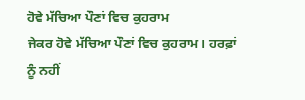ਹੋਵੇ ਮੱਚਿਆ ਪੌਣਾਂ ਵਿਚ ਕੁਹਰਾਮ
ਜੇਕਰ ਹੋਵੇ ਮੱਚਿਆ ਪੌਣਾਂ ਵਿਚ ਕੁਹਰਾਮ। ਹਰਫ਼ਾਂ ਨੂੰ ਨਹੀਂ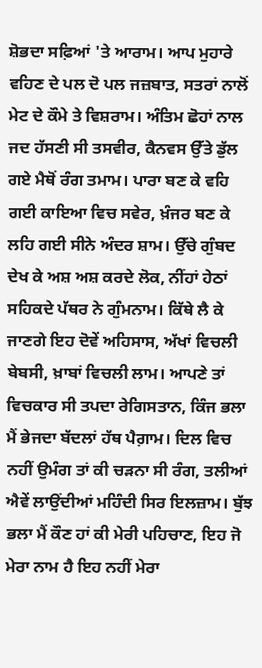ਸ਼ੋਭਦਾ ਸਫ਼ਿਆਂ 'ਤੇ ਆਰਾਮ। ਆਪ ਮੁਹਾਰੇ ਵਹਿਣ ਦੇ ਪਲ ਦੋ ਪਲ ਜਜ਼ਬਾਤ, ਸਤਰਾਂ ਨਾਲੋਂ ਮੇਟ ਦੇ ਕੌਮੇ ਤੇ ਵਿਸ਼ਰਾਮ। ਅੰਤਿਮ ਛੋਹਾਂ ਨਾਲ ਜਦ ਹੱਸਣੀ ਸੀ ਤਸਵੀਰ, ਕੈਨਵਸ ਉੱਤੇ ਡੁੱਲ ਗਏ ਮੈਥੋਂ ਰੰਗ ਤਮਾਮ। ਪਾਰਾ ਬਣ ਕੇ ਵਹਿ ਗਈ ਕਾਇਆ ਵਿਚ ਸਵੇਰ, ਖ਼ੰਜਰ ਬਣ ਕੇ ਲਹਿ ਗਈ ਸੀਨੇ ਅੰਦਰ ਸ਼ਾਮ। ਉੱਚੇ ਗੁੰਬਦ ਦੇਖ ਕੇ ਅਸ਼ ਅਸ਼ ਕਰਦੇ ਲੋਕ, ਨੀਂਹਾਂ ਹੇਠਾਂ ਸਹਿਕਦੇ ਪੱਥਰ ਨੇ ਗੁੰਮਨਾਮ। ਕਿੱਥੇ ਲੈ ਕੇ ਜਾਣਗੇ ਇਹ ਦੋਵੇਂ ਅਹਿਸਾਸ, ਅੱਖਾਂ ਵਿਚਲੀ ਬੇਬਸੀ, ਖ਼ਾਬਾਂ ਵਿਚਲੀ ਲਾਮ। ਆਪਣੇ ਤਾਂ ਵਿਚਕਾਰ ਸੀ ਤਪਦਾ ਰੇਗਿਸਤਾਨ, ਕਿੰਜ ਭਲਾ ਮੈਂ ਭੇਜਦਾ ਬੱਦਲਾਂ ਹੱਥ ਪੈਗ਼ਾਮ। ਦਿਲ ਵਿਚ ਨਹੀਂ ਉਮੰਗ ਤਾਂ ਕੀ ਚੜਨਾ ਸੀ ਰੰਗ, ਤਲੀਆਂ ਐਵੇਂ ਲਾਉਂਦੀਆਂ ਮਹਿੰਦੀ ਸਿਰ ਇਲਜ਼ਾਮ। ਬੁੱਝ ਭਲਾ ਮੈਂ ਕੌਣ ਹਾਂ ਕੀ ਮੇਰੀ ਪਹਿਚਾਣ, ਇਹ ਜੋ ਮੇਰਾ ਨਾਮ ਹੈ ਇਹ ਨਹੀਂ ਮੇਰਾ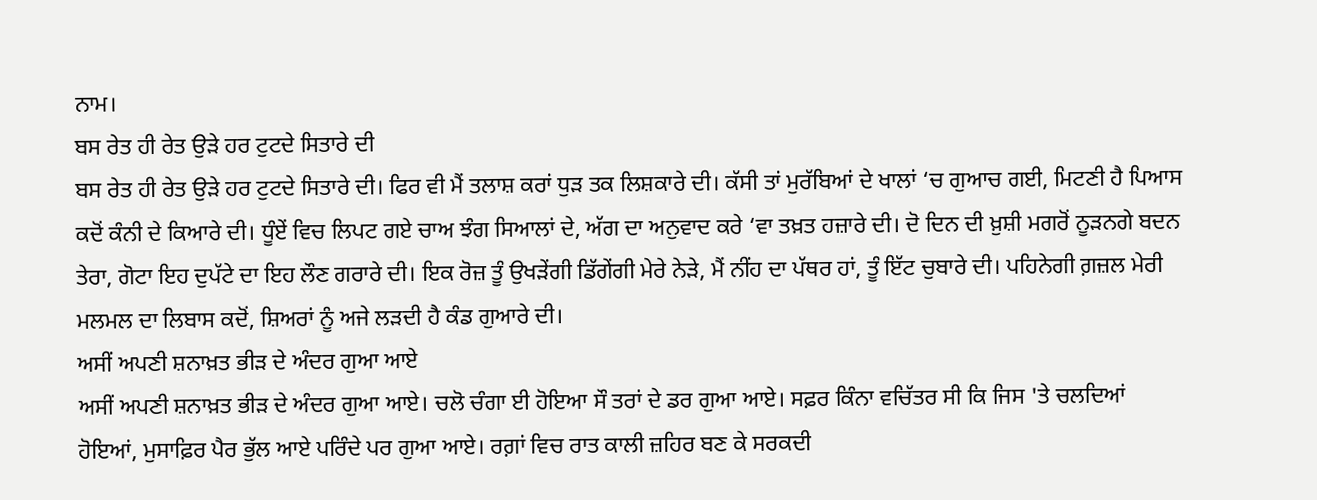ਨਾਮ।
ਬਸ ਰੇਤ ਹੀ ਰੇਤ ਉੜੇ ਹਰ ਟੁਟਦੇ ਸਿਤਾਰੇ ਦੀ
ਬਸ ਰੇਤ ਹੀ ਰੇਤ ਉੜੇ ਹਰ ਟੁਟਦੇ ਸਿਤਾਰੇ ਦੀ। ਫਿਰ ਵੀ ਮੈਂ ਤਲਾਸ਼ ਕਰਾਂ ਧੁੜ ਤਕ ਲਿਸ਼ਕਾਰੇ ਦੀ। ਕੱਸੀ ਤਾਂ ਮੁਰੱਬਿਆਂ ਦੇ ਖਾਲਾਂ ‘ਚ ਗੁਆਚ ਗਈ, ਮਿਟਣੀ ਹੈ ਪਿਆਸ ਕਦੋਂ ਕੰਨੀ ਦੇ ਕਿਆਰੇ ਦੀ। ਧੂੰਏਂ ਵਿਚ ਲਿਪਟ ਗਏ ਚਾਅ ਝੰਗ ਸਿਆਲਾਂ ਦੇ, ਅੱਗ ਦਾ ਅਨੁਵਾਦ ਕਰੇ ‘ਵਾ ਤਖ਼ਤ ਹਜ਼ਾਰੇ ਦੀ। ਦੋ ਦਿਨ ਦੀ ਖ਼ੁਸ਼ੀ ਮਗਰੋਂ ਨੂੜਨਗੇ ਬਦਨ ਤੇਰਾ, ਗੋਟਾ ਇਹ ਦੁਪੱਟੇ ਦਾ ਇਹ ਲੌਣ ਗਰਾਰੇ ਦੀ। ਇਕ ਰੋਜ਼ ਤੂੰ ਉਖੜੇਂਗੀ ਡਿੱਗੇਂਗੀ ਮੇਰੇ ਨੇੜੇ, ਮੈਂ ਨੀਂਹ ਦਾ ਪੱਥਰ ਹਾਂ, ਤੂੰ ਇੱਟ ਚੁਬਾਰੇ ਦੀ। ਪਹਿਨੇਗੀ ਗ਼ਜ਼ਲ ਮੇਰੀ ਮਲਮਲ ਦਾ ਲਿਬਾਸ ਕਦੋਂ, ਸ਼ਿਅਰਾਂ ਨੂੰ ਅਜੇ ਲੜਦੀ ਹੈ ਕੰਡ ਗੁਆਰੇ ਦੀ।
ਅਸੀਂ ਅਪਣੀ ਸ਼ਨਾਖ਼ਤ ਭੀੜ ਦੇ ਅੰਦਰ ਗੁਆ ਆਏ
ਅਸੀਂ ਅਪਣੀ ਸ਼ਨਾਖ਼ਤ ਭੀੜ ਦੇ ਅੰਦਰ ਗੁਆ ਆਏ। ਚਲੋ ਚੰਗਾ ਈ ਹੋਇਆ ਸੌ ਤਰਾਂ ਦੇ ਡਰ ਗੁਆ ਆਏ। ਸਫ਼ਰ ਕਿੰਨਾ ਵਚਿੱਤਰ ਸੀ ਕਿ ਜਿਸ 'ਤੇ ਚਲਦਿਆਂ ਹੋਇਆਂ, ਮੁਸਾਫ਼ਿਰ ਪੈਰ ਭੁੱਲ ਆਏ ਪਰਿੰਦੇ ਪਰ ਗੁਆ ਆਏ। ਰਗ਼ਾਂ ਵਿਚ ਰਾਤ ਕਾਲੀ ਜ਼ਹਿਰ ਬਣ ਕੇ ਸਰਕਦੀ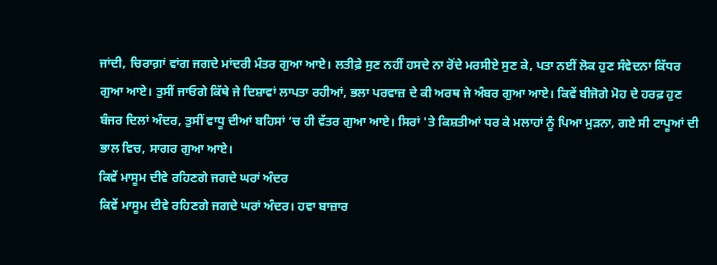ਜਾਂਦੀ, ਚਿਰਾਗ਼ਾਂ ਵਾਂਗ ਜਗਦੇ ਮਾਂਦਰੀ ਮੰਤਰ ਗੁਆ ਆਏ। ਲਤੀਫ਼ੇ ਸੁਣ ਨਹੀਂ ਹਸਦੇ ਨਾ ਰੋਂਦੇ ਮਰਸੀਏ ਸੁਣ ਕੇ, ਪਤਾ ਨਈਂ ਲੋਕ ਹੁਣ ਸੰਵੇਦਨਾ ਕਿੱਧਰ ਗੁਆ ਆਏ। ਤੁਸੀਂ ਜਾਓਗੇ ਕਿੱਥੇ ਜੇ ਦਿਸ਼ਾਵਾਂ ਲਾਪਤਾ ਰਹੀਆਂ, ਭਲਾ ਪਰਵਾਜ਼ ਦੇ ਕੀ ਅਰਥ ਜੇ ਅੰਬਰ ਗੁਆ ਆਏ। ਕਿਵੇਂ ਬੀਜੋਗੇ ਮੋਹ ਦੇ ਹਰਫ਼ ਹੁਣ ਬੰਜਰ ਦਿਲਾਂ ਅੰਦਰ, ਤੁਸੀਂ ਵਾਧੂ ਦੀਆਂ ਬਹਿਸਾਂ ‘ਚ ਹੀ ਵੱਤਰ ਗੁਆ ਆਏ। ਸਿਰਾਂ 'ਤੇ ਕਿਸ਼ਤੀਆਂ ਧਰ ਕੇ ਮਲਾਹਾਂ ਨੂੰ ਪਿਆ ਮੁੜਨਾ, ਗਏ ਸੀ ਟਾਪੂਆਂ ਦੀ ਭਾਲ ਵਿਚ, ਸਾਗਰ ਗੁਆ ਆਏ।
ਕਿਵੇਂ ਮਾਸੂਮ ਦੀਵੇ ਰਹਿਣਗੇ ਜਗਦੇ ਘਰਾਂ ਅੰਦਰ
ਕਿਵੇਂ ਮਾਸੂਮ ਦੀਵੇ ਰਹਿਣਗੇ ਜਗਦੇ ਘਰਾਂ ਅੰਦਰ। ਹਵਾ ਬਾਜ਼ਾਰ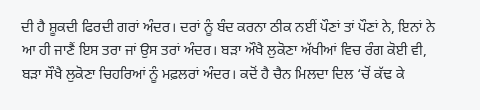ਦੀ ਹੈ ਸ਼ੂਕਦੀ ਫਿਰਦੀ ਗਰਾਂ ਅੰਦਰ। ਦਰਾਂ ਨੂੰ ਬੰਦ ਕਰਨਾ ਠੀਕ ਨਈਂ ਪੌਣਾਂ ਤਾਂ ਪੌਣਾਂ ਨੇ, ਇਨਾਂ ਨੇ ਆ ਹੀ ਜਾਣੈਂ ਇਸ ਤਰਾ ਜਾਂ ਉਸ ਤਰਾਂ ਅੰਦਰ। ਬੜਾ ਔਖੈ ਲੁਕੋਣਾ ਅੱਖੀਆਂ ਵਿਚ ਰੰਗ ਕੋਈ ਵੀ, ਬੜਾ ਸੌਖੈ ਲੁਕੋਣਾ ਚਿਹਰਿਆਂ ਨੂੰ ਮਫ਼ਲਰਾਂ ਅੰਦਰ। ਕਦੋਂ ਹੈ ਚੈਨ ਮਿਲਦਾ ਦਿਲ ‘ਚੋਂ ਕੱਢ ਕੇ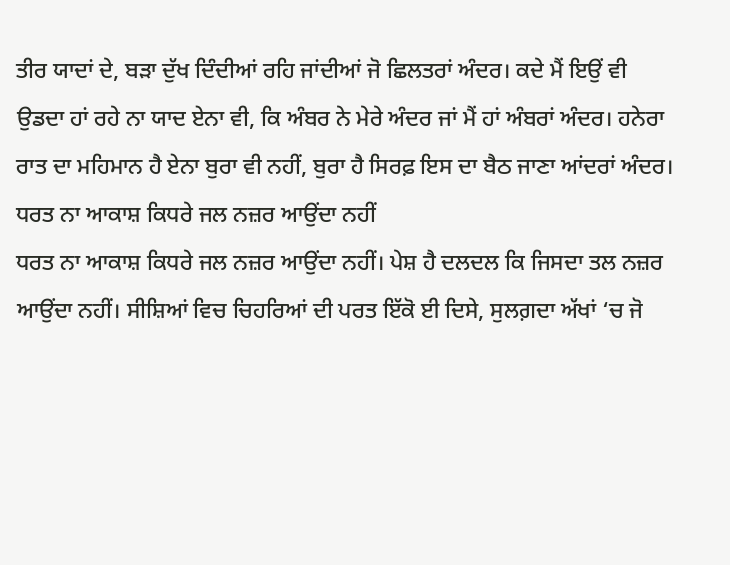ਤੀਰ ਯਾਦਾਂ ਦੇ, ਬੜਾ ਦੁੱਖ ਦਿੰਦੀਆਂ ਰਹਿ ਜਾਂਦੀਆਂ ਜੋ ਛਿਲਤਰਾਂ ਅੰਦਰ। ਕਦੇ ਮੈਂ ਇਉਂ ਵੀ ਉਡਦਾ ਹਾਂ ਰਹੇ ਨਾ ਯਾਦ ਏਨਾ ਵੀ, ਕਿ ਅੰਬਰ ਨੇ ਮੇਰੇ ਅੰਦਰ ਜਾਂ ਮੈਂ ਹਾਂ ਅੰਬਰਾਂ ਅੰਦਰ। ਹਨੇਰਾ ਰਾਤ ਦਾ ਮਹਿਮਾਨ ਹੈ ਏਨਾ ਬੁਰਾ ਵੀ ਨਹੀਂ, ਬੁਰਾ ਹੈ ਸਿਰਫ਼ ਇਸ ਦਾ ਬੈਠ ਜਾਣਾ ਆਂਦਰਾਂ ਅੰਦਰ।
ਧਰਤ ਨਾ ਆਕਾਸ਼ ਕਿਧਰੇ ਜਲ ਨਜ਼ਰ ਆਉਂਦਾ ਨਹੀਂ
ਧਰਤ ਨਾ ਆਕਾਸ਼ ਕਿਧਰੇ ਜਲ ਨਜ਼ਰ ਆਉਂਦਾ ਨਹੀਂ। ਪੇਸ਼ ਹੈ ਦਲਦਲ ਕਿ ਜਿਸਦਾ ਤਲ ਨਜ਼ਰ ਆਉਂਦਾ ਨਹੀਂ। ਸੀਸ਼ਿਆਂ ਵਿਚ ਚਿਹਰਿਆਂ ਦੀ ਪਰਤ ਇੱਕੋ ਈ ਦਿਸੇ, ਸੁਲਗ਼ਦਾ ਅੱਖਾਂ ‘ਚ ਜੋ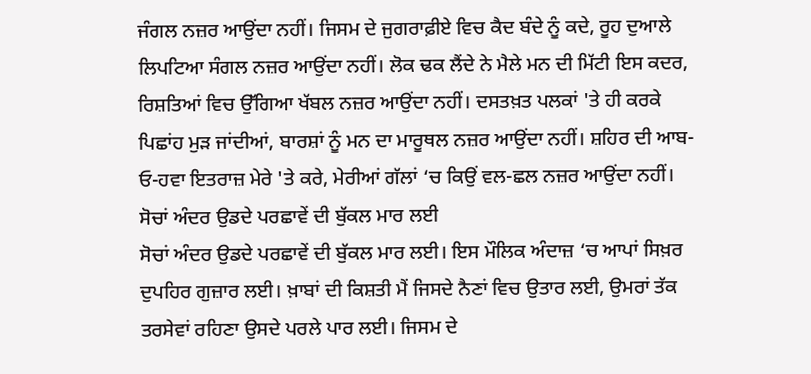ਜੰਗਲ ਨਜ਼ਰ ਆਉਂਦਾ ਨਹੀਂ। ਜਿਸਮ ਦੇ ਜੁਗਰਾਫ਼ੀਏ ਵਿਚ ਕੈਦ ਬੰਦੇ ਨੂੰ ਕਦੇ, ਰੂਹ ਦੁਆਲੇ ਲਿਪਟਿਆ ਸੰਗਲ ਨਜ਼ਰ ਆਉਂਦਾ ਨਹੀਂ। ਲੋਕ ਢਕ ਲੈਂਦੇ ਨੇ ਮੈਲੇ ਮਨ ਦੀ ਮਿੱਟੀ ਇਸ ਕਦਰ, ਰਿਸ਼ਤਿਆਂ ਵਿਚ ਉੱਗਿਆ ਖੱਬਲ ਨਜ਼ਰ ਆਉਂਦਾ ਨਹੀਂ। ਦਸਤਖ਼ਤ ਪਲਕਾਂ 'ਤੇ ਹੀ ਕਰਕੇ ਪਿਛਾਂਹ ਮੁੜ ਜਾਂਦੀਆਂ, ਬਾਰਸ਼ਾਂ ਨੂੰ ਮਨ ਦਾ ਮਾਰੂਥਲ ਨਜ਼ਰ ਆਉਂਦਾ ਨਹੀਂ। ਸ਼ਹਿਰ ਦੀ ਆਬ-ਓ-ਹਵਾ ਇਤਰਾਜ਼ ਮੇਰੇ 'ਤੇ ਕਰੇ, ਮੇਰੀਆਂ ਗੱਲਾਂ ‘ਚ ਕਿਉਂ ਵਲ-ਛਲ ਨਜ਼ਰ ਆਉਂਦਾ ਨਹੀਂ।
ਸੋਚਾਂ ਅੰਦਰ ਉਡਦੇ ਪਰਛਾਵੇਂ ਦੀ ਬੁੱਕਲ ਮਾਰ ਲਈ
ਸੋਚਾਂ ਅੰਦਰ ਉਡਦੇ ਪਰਛਾਵੇਂ ਦੀ ਬੁੱਕਲ ਮਾਰ ਲਈ। ਇਸ ਮੌਲਿਕ ਅੰਦਾਜ਼ ‘ਚ ਆਪਾਂ ਸਿਖ਼ਰ ਦੁਪਹਿਰ ਗੁਜ਼ਾਰ ਲਈ। ਖ਼ਾਬਾਂ ਦੀ ਕਿਸ਼ਤੀ ਮੈਂ ਜਿਸਦੇ ਨੈਣਾਂ ਵਿਚ ਉਤਾਰ ਲਈ, ਉਮਰਾਂ ਤੱਕ ਤਰਸੇਵਾਂ ਰਹਿਣਾ ਉਸਦੇ ਪਰਲੇ ਪਾਰ ਲਈ। ਜਿਸਮ ਦੇ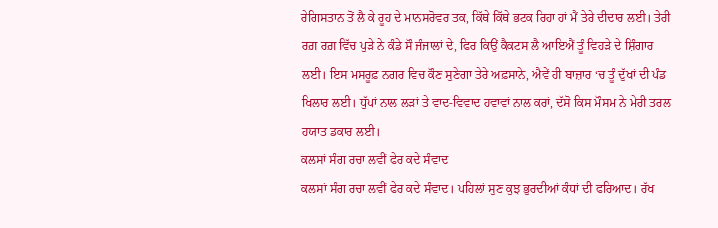ਰੇਗਿਸਤਾਨ ਤੋਂ ਲੈ ਕੇ ਰੂਹ ਦੇ ਮਾਨਸਰੋਵਰ ਤਕ, ਕਿੱਥੇ ਕਿੱਥੇ ਭਟਕ ਰਿਹਾ ਹਾਂ ਮੈਂ ਤੇਰੇ ਦੀਦਾਰ ਲਈ। ਤੇਰੀ ਰਗ਼ ਰਗ਼ ਵਿੱਚ ਪੁੜੇ ਨੇ ਕੰਡੇ ਸੌ ਜੰਜਾਲਾਂ ਦੇ, ਫਿਰ ਕਿਉਂ ਕੈਕਟਸ ਲੈ ਆਇਐਂ ਤੂੰ ਵਿਹੜੇ ਦੇ ਸ਼ਿੰਗਾਰ ਲਈ। ਇਸ ਮਸਰੂਫ਼ ਨਗਰ ਵਿਚ ਕੌਣ ਸੁਣੇਗਾ ਤੇਰੇ ਅਫ਼ਸਾਨੇ, ਐਵੇਂ ਹੀ ਬਾਜ਼ਾਰ ‘ਚ ਤੂੰ ਦੁੱਖਾਂ ਦੀ ਪੰਡ ਖਿਲਾਰ ਲਈ। ਧੁੱਪਾਂ ਨਾਲ ਲੜਾਂ ਤੇ ਵਾਦ-ਵਿਵਾਦ ਹਵਾਵਾਂ ਨਾਲ ਕਰਾਂ, ਦੱਸੋ ਕਿਸ ਮੌਸਮ ਨੇ ਮੇਰੀ ਤਰਲ ਹਯਾਤ ਡਕਾਰ ਲਈ।
ਕਲਸਾਂ ਸੰਗ ਰਚਾ ਲਵੀਂ ਫੇਰ ਕਦੇ ਸੰਵਾਦ
ਕਲਸਾਂ ਸੰਗ ਰਚਾ ਲਵੀਂ ਫੇਰ ਕਦੇ ਸੰਵਾਦ। ਪਹਿਲਾਂ ਸੁਣ ਕੁਝ ਭੁਰਦੀਆਂ ਕੰਧਾਂ ਦੀ ਫਰਿਆਦ। ਰੱਖ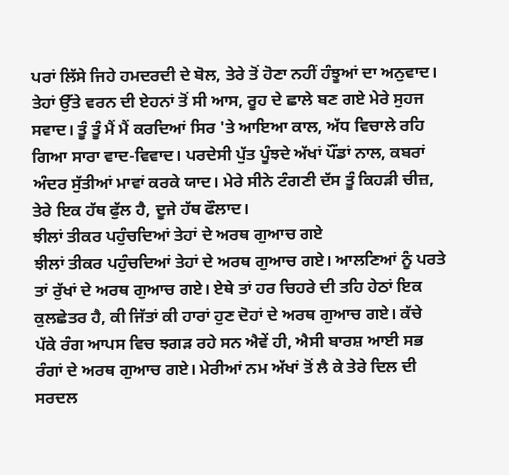ਪਰਾਂ ਲਿੱਸੇ ਜਿਹੇ ਹਮਦਰਦੀ ਦੇ ਬੋਲ, ਤੇਰੇ ਤੋਂ ਹੋਣਾ ਨਹੀਂ ਹੰਝੂਆਂ ਦਾ ਅਨੁਵਾਦ। ਤੇਹਾਂ ਉੱਤੇ ਵਰਨ ਦੀ ਏਹਨਾਂ ਤੋਂ ਸੀ ਆਸ, ਰੂਹ ਦੇ ਛਾਲੇ ਬਣ ਗਏ ਮੇਰੇ ਸੁਹਜ ਸਵਾਦ। ਤੂੰ ਤੂੰ ਮੈਂ ਮੈਂ ਕਰਦਿਆਂ ਸਿਰ 'ਤੇ ਆਇਆ ਕਾਲ, ਅੱਧ ਵਿਚਾਲੇ ਰਹਿ ਗਿਆ ਸਾਰਾ ਵਾਦ-ਵਿਵਾਦ। ਪਰਦੇਸੀ ਪੁੱਤ ਪੂੰਝਦੇ ਅੱਖਾਂ ਪੌਂਡਾਂ ਨਾਲ, ਕਬਰਾਂ ਅੰਦਰ ਸੁੱਤੀਆਂ ਮਾਵਾਂ ਕਰਕੇ ਯਾਦ। ਮੇਰੇ ਸੀਨੇ ਟੰਗਣੀ ਦੱਸ ਤੂੰ ਕਿਹੜੀ ਚੀਜ਼, ਤੇਰੇ ਇਕ ਹੱਥ ਫੁੱਲ ਹੈ, ਦੂਜੇ ਹੱਥ ਫੌਲਾਦ।
ਝੀਲਾਂ ਤੀਕਰ ਪਹੁੰਚਦਿਆਂ ਤੇਹਾਂ ਦੇ ਅਰਥ ਗੁਆਚ ਗਏ
ਝੀਲਾਂ ਤੀਕਰ ਪਹੁੰਚਦਿਆਂ ਤੇਹਾਂ ਦੇ ਅਰਥ ਗੁਆਚ ਗਏ। ਆਲਣਿਆਂ ਨੂੰ ਪਰਤੇ ਤਾਂ ਰੁੱਖਾਂ ਦੇ ਅਰਥ ਗੁਆਚ ਗਏ। ਏਥੇ ਤਾਂ ਹਰ ਚਿਹਰੇ ਦੀ ਤਹਿ ਹੇਠਾਂ ਇਕ ਕੁਲਛੇਤਰ ਹੈ, ਕੀ ਜਿੱਤਾਂ ਕੀ ਹਾਰਾਂ ਹੁਣ ਦੋਹਾਂ ਦੇ ਅਰਥ ਗੁਆਚ ਗਏ। ਕੱਚੇ ਪੱਕੇ ਰੰਗ ਆਪਸ ਵਿਚ ਝਗੜ ਰਹੇ ਸਨ ਐਵੇਂ ਹੀ, ਐਸੀ ਬਾਰਸ਼ ਆਈ ਸਭ ਰੰਗਾਂ ਦੇ ਅਰਥ ਗੁਆਚ ਗਏ। ਮੇਰੀਆਂ ਨਮ ਅੱਖਾਂ ਤੋਂ ਲੈ ਕੇ ਤੇਰੇ ਦਿਲ ਦੀ ਸਰਦਲ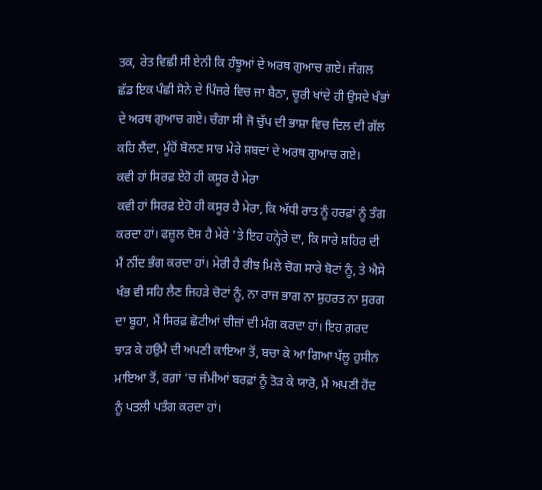ਤਕ, ਰੇਤ ਵਿਛੀ ਸੀ ਏਨੀ ਕਿ ਹੰਝੂਆਂ ਦੇ ਅਰਥ ਗੁਆਚ ਗਏ। ਜੰਗਲ ਛੱਡ ਇਕ ਪੰਛੀ ਸੋਨੇ ਦੇ ਪਿੰਜਰੇ ਵਿਚ ਜਾ ਬੈਠਾ, ਚੂਰੀ ਖਾਂਦੇ ਹੀ ਉਸਦੇ ਖੰਭਾਂ ਦੇ ਅਰਥ ਗੁਆਚ ਗਏ। ਚੰਗਾ ਸੀ ਜੋ ਚੁੱਪ ਦੀ ਭਾਸ਼ਾ ਵਿਚ ਦਿਲ ਦੀ ਗੱਲ ਕਹਿ ਲੈਂਦਾ, ਮੂੰਹੋਂ ਬੋਲਣ ਸਾਰ ਮੇਰੇ ਸ਼ਬਦਾਂ ਦੇ ਅਰਥ ਗੁਆਚ ਗਏ।
ਕਵੀ ਹਾਂ ਸਿਰਫ਼ ਏਹੋ ਹੀ ਕਸੂਰ ਹੈ ਮੇਰਾ
ਕਵੀ ਹਾਂ ਸਿਰਫ਼ ਏਹੋ ਹੀ ਕਸੂਰ ਹੈ ਮੇਰਾ, ਕਿ ਅੱਧੀ ਰਾਤ ਨੂੰ ਹਰਫ਼ਾਂ ਨੂੰ ਤੰਗ ਕਰਦਾ ਹਾਂ। ਫਜ਼ੂਲ ਦੋਸ਼ ਹੈ ਮੇਰੇ 'ਤੇ ਇਹ ਹਨ੍ਹੇਰੇ ਦਾ, ਕਿ ਸਾਰੇ ਸ਼ਹਿਰ ਦੀ ਮੈਂ ਨੀਂਦ ਭੰਗ ਕਰਦਾ ਹਾਂ। ਮੇਰੀ ਹੈ ਰੀਝ ਮਿਲੇ ਚੋਗ ਸਾਰੇ ਬੋਟਾਂ ਨੂੰ, ਤੇ ਐਸੇ ਖੰਭ ਵੀ ਸਹਿ ਲੈਣ ਜਿਹੜੇ ਚੋਟਾਂ ਨੂੰ, ਨਾ ਰਾਜ ਭਾਗ ਨਾ ਸ਼ੁਹਰਤ ਨਾ ਸੁਰਗ ਦਾ ਬੂਹਾ, ਮੈਂ ਸਿਰਫ਼ ਛੋਟੀਆਂ ਚੀਜ਼ਾਂ ਦੀ ਮੰਗ ਕਰਦਾ ਹਾਂ। ਇਹ ਗ਼ਰਦ ਝਾੜ ਕੇ ਹਉਮੈ ਦੀ ਅਪਣੀ ਕਾਇਆ ਤੋਂ, ਬਚਾ ਕੇ ਆ ਗਿਆ ਪੱਲੂ ਹੁਸੀਨ ਮਾਇਆ ਤੋਂ, ਰਗ਼ਾਂ ‘ਚ ਜੰਮੀਆਂ ਬਰਫ਼ਾਂ ਨੂੰ ਤੋੜ ਕੇ ਯਾਰੋ, ਮੈਂ ਅਪਣੀ ਹੋਂਦ ਨੂੰ ਪਤਲੀ ਪਤੰਗ ਕਰਦਾ ਹਾਂ।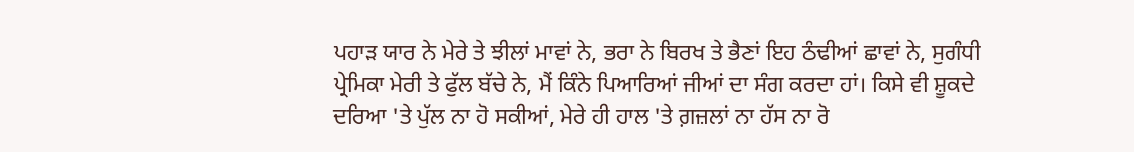ਪਹਾੜ ਯਾਰ ਨੇ ਮੇਰੇ ਤੇ ਝੀਲਾਂ ਮਾਵਾਂ ਨੇ, ਭਰਾ ਨੇ ਬਿਰਖ ਤੇ ਭੈਣਾਂ ਇਹ ਠੰਢੀਆਂ ਛਾਵਾਂ ਨੇ, ਸੁਗੰਧੀ ਪ੍ਰੇਮਿਕਾ ਮੇਰੀ ਤੇ ਫੁੱਲ ਬੱਚੇ ਨੇ, ਮੈਂ ਕਿੰਨੇ ਪਿਆਰਿਆਂ ਜੀਆਂ ਦਾ ਸੰਗ ਕਰਦਾ ਹਾਂ। ਕਿਸੇ ਵੀ ਸ਼ੂਕਦੇ ਦਰਿਆ 'ਤੇ ਪੁੱਲ ਨਾ ਹੋ ਸਕੀਆਂ, ਮੇਰੇ ਹੀ ਹਾਲ 'ਤੇ ਗ਼ਜ਼ਲਾਂ ਨਾ ਹੱਸ ਨਾ ਰੋ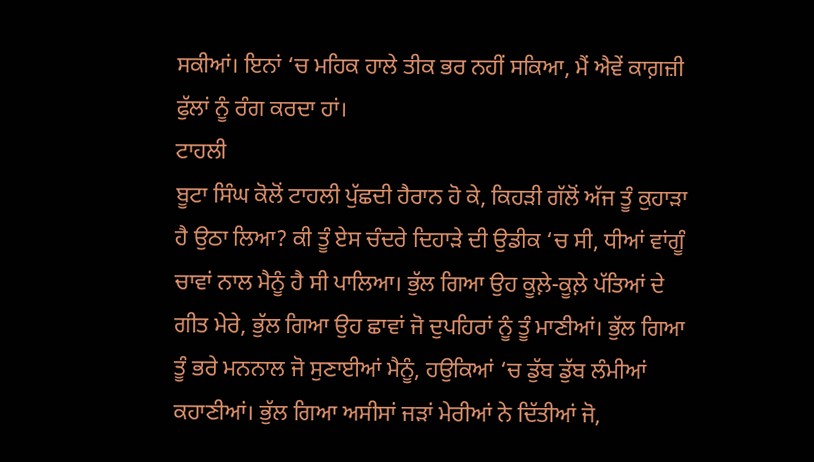ਸਕੀਆਂ। ਇਨਾਂ ‘ਚ ਮਹਿਕ ਹਾਲੇ ਤੀਕ ਭਰ ਨਹੀਂ ਸਕਿਆ, ਮੈਂ ਐਵੇਂ ਕਾਗ਼ਜ਼ੀ ਫੁੱਲਾਂ ਨੂੰ ਰੰਗ ਕਰਦਾ ਹਾਂ।
ਟਾਹਲੀ
ਬੂਟਾ ਸਿੰਘ ਕੋਲੋਂ ਟਾਹਲੀ ਪੁੱਛਦੀ ਹੈਰਾਨ ਹੋ ਕੇ, ਕਿਹੜੀ ਗੱਲੋਂ ਅੱਜ ਤੂੰ ਕੁਹਾੜਾ ਹੈ ਉਠਾ ਲਿਆ? ਕੀ ਤੂੰ ਏਸ ਚੰਦਰੇ ਦਿਹਾੜੇ ਦੀ ਉਡੀਕ ‘ਚ ਸੀ, ਧੀਆਂ ਵਾਂਗੂੰ ਚਾਵਾਂ ਨਾਲ ਮੈਨੂੰ ਹੈ ਸੀ ਪਾਲਿਆ। ਭੁੱਲ ਗਿਆ ਉਹ ਕੂਲ਼ੇ-ਕੂਲ਼ੇ ਪੱਤਿਆਂ ਦੇ ਗੀਤ ਮੇਰੇ, ਭੁੱਲ ਗਿਆ ਉਹ ਛਾਵਾਂ ਜੋ ਦੁਪਹਿਰਾਂ ਨੂੰ ਤੂੰ ਮਾਣੀਆਂ। ਭੁੱਲ ਗਿਆ ਤੂੰ ਭਰੇ ਮਨਨਾਲ ਜੋ ਸੁਣਾਈਆਂ ਮੈਨੂੰ, ਹਉਕਿਆਂ ‘ਚ ਡੁੱਬ ਡੁੱਬ ਲੰਮੀਆਂ ਕਹਾਣੀਆਂ। ਭੁੱਲ ਗਿਆ ਅਸੀਸਾਂ ਜੜਾਂ ਮੇਰੀਆਂ ਨੇ ਦਿੱਤੀਆਂ ਜੋ,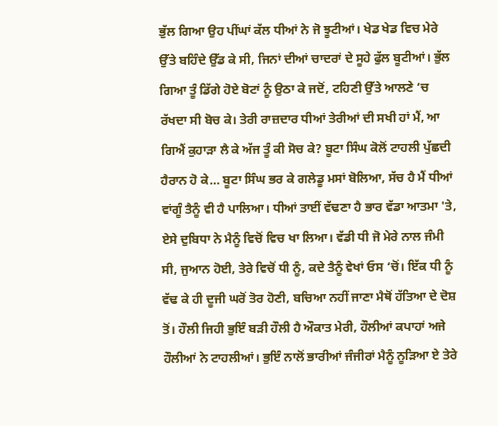ਭੁੱਲ ਗਿਆ ਉਹ ਪੀਂਘਾਂ ਕੱਲ ਧੀਆਂ ਨੇ ਜੋ ਝੂਟੀਆਂ। ਖੇਡ ਖੇਡ ਵਿਚ ਮੇਰੇ ਉੱਤੇ ਬਹਿੰਦੇ ਉੱਡ ਕੇ ਸੀ, ਜਿਨਾਂ ਦੀਆਂ ਚਾਦਰਾਂ ਦੇ ਸੂਹੇ ਫੁੱਲ ਬੂਟੀਆਂ। ਭੁੱਲ ਗਿਆ ਤੂੰ ਡਿੱਗੇ ਹੋਏ ਬੋਟਾਂ ਨੂੰ ਉਠਾ ਕੇ ਜਦੋਂ, ਟਹਿਣੀ ਉੱਤੇ ਆਲਣੇ ‘ਚ ਰੱਖਦਾ ਸੀ ਬੋਚ ਕੇ। ਤੇਰੀ ਰਾਜ਼ਦਾਰ ਧੀਆਂ ਤੇਰੀਆਂ ਦੀ ਸਖੀ ਹਾਂ ਮੈਂ, ਆ ਗਿਐਂ ਕੁਹਾੜਾ ਲੈ ਕੇ ਅੱਜ ਤੂੰ ਕੀ ਸੋਚ ਕੇ? ਬੂਟਾ ਸਿੰਘ ਕੋਲੋਂ ਟਾਹਲੀ ਪੁੱਛਦੀ ਹੈਰਾਨ ਹੋ ਕੇ… ਬੂਟਾ ਸਿੰਘ ਭਰ ਕੇ ਗਲੇਡੂ ਮਸਾਂ ਬੋਲਿਆ, ਸੱਚ ਹੈ ਮੈਂ ਧੀਆਂ ਵਾਂਗੂੰ ਤੈਨੂੰ ਵੀ ਹੈ ਪਾਲਿਆ। ਧੀਆਂ ਤਾਈਂ ਵੱਢਣਾ ਹੈ ਭਾਰ ਵੱਡਾ ਆਤਮਾ 'ਤੇ, ਏਸੇ ਦੁਬਿਧਾ ਨੇ ਮੈਨੂੰ ਵਿਚੋਂ ਵਿਚ ਖਾ ਲਿਆ। ਵੱਡੀ ਧੀ ਜੋ ਮੇਰੇ ਨਾਲ ਜੰਮੀ ਸੀ, ਜੁਆਨ ਹੋਈ, ਤੇਰੇ ਵਿਚੋਂ ਧੀ ਨੂੰ, ਕਦੇ ਤੈਨੂੰ ਵੇਖਾਂ ਓਸ ‘ਚੋਂ। ਇੱਕ ਧੀ ਨੂੰ ਵੱਢ ਕੇ ਹੀ ਦੂਜੀ ਘਰੋਂ ਤੋਰ ਹੋਣੀ, ਬਚਿਆ ਨਹੀਂ ਜਾਣਾ ਮੈਥੋਂ ਹੱਤਿਆ ਦੇ ਦੋਸ਼ ਤੋਂ। ਹੌਲੀ ਜਿਹੀ ਭੁਇੰ ਬੜੀ ਹੌਲੀ ਹੈ ਔਕਾਤ ਮੇਰੀ, ਹੌਲੀਆਂ ਕਪਾਹਾਂ ਅਜੇ ਹੌਲੀਆਂ ਨੇ ਟਾਹਲੀਆਂ। ਭੁਇੰ ਨਾਲੋਂ ਭਾਰੀਆਂ ਜੰਜੀਰਾਂ ਮੈਨੂੰ ਨੂੜਿਆ ਏ ਤੇਰੇ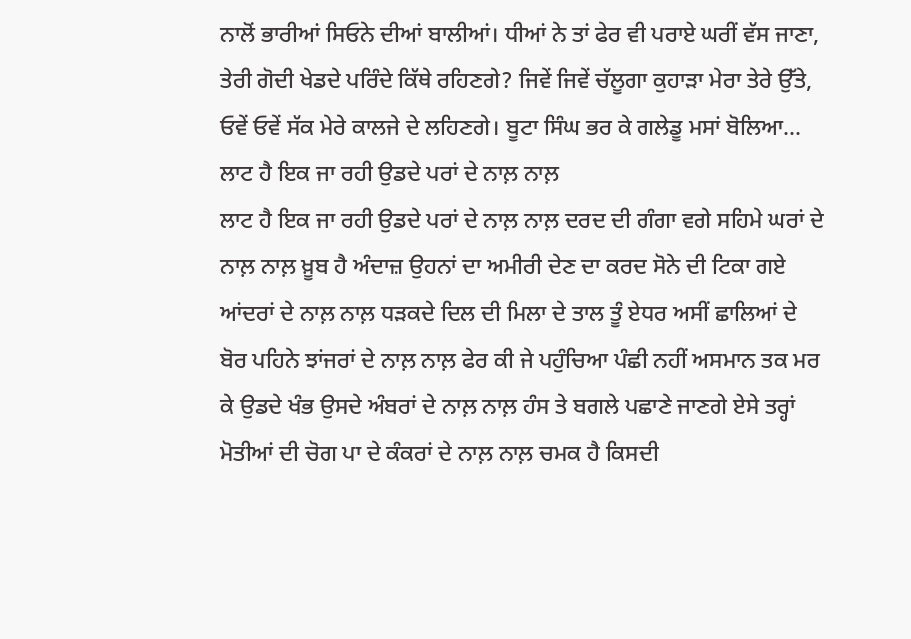ਨਾਲੋਂ ਭਾਰੀਆਂ ਸਿਓਨੇ ਦੀਆਂ ਬਾਲੀਆਂ। ਧੀਆਂ ਨੇ ਤਾਂ ਫੇਰ ਵੀ ਪਰਾਏ ਘਰੀਂ ਵੱਸ ਜਾਣਾ, ਤੇਰੀ ਗੋਦੀ ਖੇਡਦੇ ਪਰਿੰਦੇ ਕਿੱਥੇ ਰਹਿਣਗੇ? ਜਿਵੇਂ ਜਿਵੇਂ ਚੱਲੂਗਾ ਕੁਹਾੜਾ ਮੇਰਾ ਤੇਰੇ ਉੱਤੇ, ਓਵੇਂ ਓਵੇਂ ਸੱਕ ਮੇਰੇ ਕਾਲਜੇ ਦੇ ਲਹਿਣਗੇ। ਬੂਟਾ ਸਿੰਘ ਭਰ ਕੇ ਗਲੇਡੂ ਮਸਾਂ ਬੋਲਿਆ…
ਲਾਟ ਹੈ ਇਕ ਜਾ ਰਹੀ ਉਡਦੇ ਪਰਾਂ ਦੇ ਨਾਲ਼ ਨਾਲ਼
ਲਾਟ ਹੈ ਇਕ ਜਾ ਰਹੀ ਉਡਦੇ ਪਰਾਂ ਦੇ ਨਾਲ਼ ਨਾਲ਼ ਦਰਦ ਦੀ ਗੰਗਾ ਵਗੇ ਸਹਿਮੇ ਘਰਾਂ ਦੇ ਨਾਲ਼ ਨਾਲ਼ ਖ਼ੂਬ ਹੈ ਅੰਦਾਜ਼ ਉਹਨਾਂ ਦਾ ਅਮੀਰੀ ਦੇਣ ਦਾ ਕਰਦ ਸੋਨੇ ਦੀ ਟਿਕਾ ਗਏ ਆਂਦਰਾਂ ਦੇ ਨਾਲ਼ ਨਾਲ਼ ਧੜਕਦੇ ਦਿਲ ਦੀ ਮਿਲਾ ਦੇ ਤਾਲ ਤੂੰ ਏਧਰ ਅਸੀਂ ਛਾਲਿਆਂ ਦੇ ਬੋਰ ਪਹਿਨੇ ਝਾਂਜਰਾਂ ਦੇ ਨਾਲ਼ ਨਾਲ਼ ਫੇਰ ਕੀ ਜੇ ਪਹੁੰਚਿਆ ਪੰਛੀ ਨਹੀਂ ਅਸਮਾਨ ਤਕ ਮਰ ਕੇ ਉਡਦੇ ਖੰਭ ਉਸਦੇ ਅੰਬਰਾਂ ਦੇ ਨਾਲ਼ ਨਾਲ਼ ਹੰਸ ਤੇ ਬਗਲੇ ਪਛਾਣੇ ਜਾਣਗੇ ਏਸੇ ਤਰ੍ਹਾਂ ਮੋਤੀਆਂ ਦੀ ਚੋਗ ਪਾ ਦੇ ਕੰਕਰਾਂ ਦੇ ਨਾਲ਼ ਨਾਲ਼ ਚਮਕ ਹੈ ਕਿਸਦੀ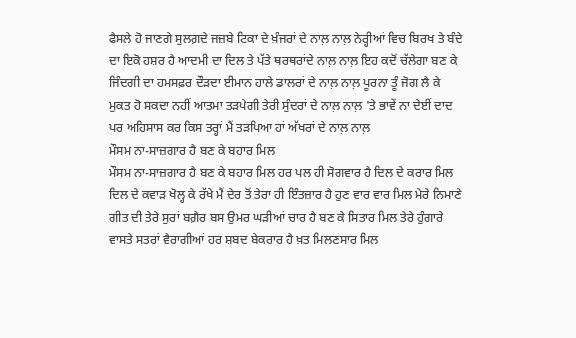ਫੈਸਲੇ ਹੋ ਜਾਣਗੇ ਸੁਲਗ਼ਦੇ ਜਜ਼ਬੇ ਟਿਕਾ ਦੇ ਖ਼ੰਜਰਾਂ ਦੇ ਨਾਲ਼ ਨਾਲ਼ ਨੇਰ੍ਹੀਆਂ ਵਿਚ ਬਿਰਖ ਤੇ ਬੰਦੇ ਦਾ ਇਕੋ ਹਸ਼ਰ ਹੈ ਆਦਮੀ ਦਾ ਦਿਲ ਤੇ ਪੱਤੇ ਥਰਥਰਾਂਦੇ ਨਾਲ਼ ਨਾਲ਼ ਇਹ ਕਦੋਂ ਚੱਲੇਗਾ ਬਣ ਕੇ ਜਿੰਦਗੀ ਦਾ ਹਮਸਫ਼ਰ ਦੌੜਦਾ ਈਮਾਨ ਹਾਲੇ ਡਾਲਰਾਂ ਦੇ ਨਾਲ਼ ਨਾਲ਼ ਪੂਰਨਾ ਤੂੰ ਜੋਗ ਲੈ ਕੇ ਮੁਕਤ ਹੋ ਸਕਦਾ ਨਹੀਂ ਆਤਮਾ ਤੜਪੇਗੀ ਤੇਰੀ ਸੁੰਦਰਾਂ ਦੇ ਨਾਲ਼ ਨਾਲ਼ 'ਤੇ ਭਾਵੇਂ ਨਾ ਦੇਈਂ ਦਾਦ ਪਰ ਅਹਿਸਾਸ ਕਰ ਕਿਸ ਤਰ੍ਹਾਂ ਮੈਂ ਤੜਪਿਆ ਹਾਂ ਅੱਖਰਾਂ ਦੇ ਨਾਲ਼ ਨਾਲ਼
ਮੌਸਮ ਨਾ-ਸਾਜ਼ਗਾਰ ਹੈ ਬਣ ਕੇ ਬਹਾਰ ਮਿਲ
ਮੌਸਮ ਨਾ-ਸਾਜ਼ਗਾਰ ਹੈ ਬਣ ਕੇ ਬਹਾਰ ਮਿਲ ਹਰ ਪਲ ਹੀ ਸੋਗਵਾਰ ਹੈ ਦਿਲ ਦੇ ਕਰਾਰ ਮਿਲ ਦਿਲ ਦੇ ਕਵਾੜ ਖੋਲ੍ਹ ਕੇ ਰੱਖੇ ਮੈਂ ਦੇਰ ਤੋਂ ਤੇਰਾ ਹੀ ਇੰਤਜ਼ਾਰ ਹੈ ਹੁਣ ਵਾਰ ਵਾਰ ਮਿਲ ਮੇਰੇ ਨਿਮਾਣੇ ਗੀਤ ਦੀ ਤੇਰੇ ਸੁਰਾਂ ਬਗ਼ੈਰ ਬਸ ਉਮਰ ਘੜੀਆਂ ਚਾਰ ਹੈ ਬਣ ਕੇ ਸਿਤਾਰ ਮਿਲ ਤੇਰੇ ਹੁੰਗਾਰੇ ਵਾਸਤੇ ਸਤਰਾਂ ਵੈਰਾਗੀਆਂ ਹਰ ਸ਼ਬਦ ਬੇਕਰਾਰ ਹੈ ਖ਼ਤ ਮਿਲਣਸਾਰ ਮਿਲ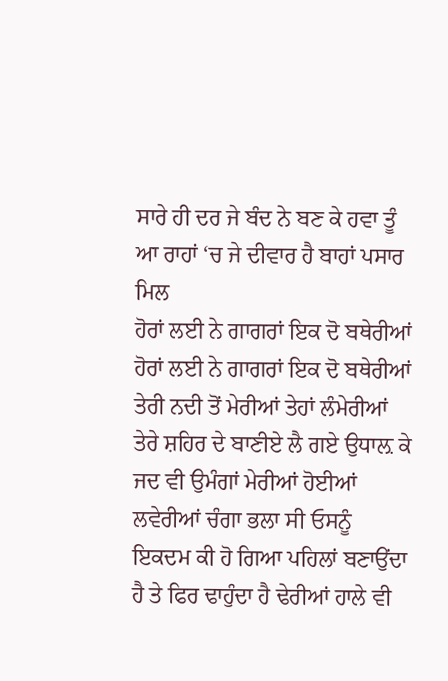ਸਾਰੇ ਹੀ ਦਰ ਜੇ ਬੰਦ ਨੇ ਬਣ ਕੇ ਹਵਾ ਤੂੰ ਆ ਰਾਹਾਂ ‘ਚ ਜੇ ਦੀਵਾਰ ਹੈ ਬਾਹਾਂ ਪਸਾਰ ਮਿਲ
ਹੋਰਾਂ ਲਈ ਨੇ ਗਾਗਰਾਂ ਇਕ ਦੋ ਬਥੇਰੀਆਂ
ਹੋਰਾਂ ਲਈ ਨੇ ਗਾਗਰਾਂ ਇਕ ਦੋ ਬਥੇਰੀਆਂ ਤੇਰੀ ਨਦੀ ਤੋਂ ਮੇਰੀਆਂ ਤੇਹਾਂ ਲੰਮੇਰੀਆਂ ਤੇਰੇ ਸ਼ਹਿਰ ਦੇ ਬਾਣੀਏ ਲੈ ਗਏ ਉਧਾਲ਼ ਕੇ ਜਦ ਵੀ ਉਮੰਗਾਂ ਮੇਰੀਆਂ ਹੋਈਆਂ ਲਵੇਰੀਆਂ ਚੰਗਾ ਭਲਾ ਸੀ ਓਸਨੂੰ ਇਕਦਮ ਕੀ ਹੋ ਗਿਆ ਪਹਿਲਾਂ ਬਣਾਉਂਦਾ ਹੈ ਤੇ ਫਿਰ ਢਾਹੁੰਦਾ ਹੈ ਢੇਰੀਆਂ ਹਾਲੇ ਵੀ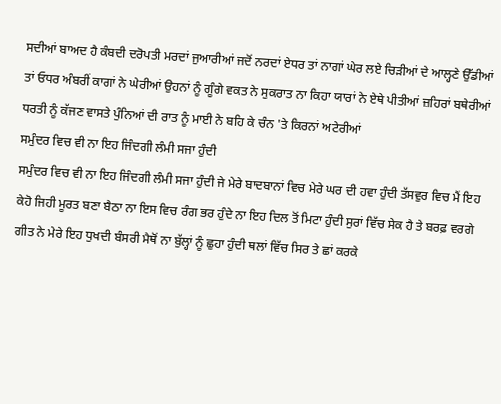ਸਦੀਆਂ ਬਾਅਦ ਹੈ ਕੰਬਦੀ ਦਰੋਪਤੀ ਮਰਦਾਂ ਜੁਆਰੀਆਂ ਜਦੋਂ ਨਰਦਾਂ ਏਧਰ ਤਾਂ ਨਾਗਾਂ ਘੇਰ ਲਏ ਚਿੜੀਆਂ ਦੇ ਆਲ੍ਹਣੇ ਉੱਡੀਆਂ ਤਾਂ ਓਧਰ ਅੰਬਰੀਂ ਕਾਗਾਂ ਨੇ ਘੇਰੀਆਂ ਉਹਨਾਂ ਨੂੰ ਗੂੰਗੇ ਵਕਤ ਨੇ ਸੁਕਰਾਤ ਨਾ ਕਿਹਾ ਯਾਰਾਂ ਨੇ ਏਥੇ ਪੀਤੀਆਂ ਜ਼ਹਿਰਾਂ ਬਥੇਰੀਆਂ ਧਰਤੀ ਨੂੰ ਕੱਜਣ ਵਾਸਤੇ ਪੁੰਨਿਆਂ ਦੀ ਰਾਤ ਨੂੰ ਮਾਈ ਨੇ ਬਹਿ ਕੇ ਚੰਨ 'ਤੇ ਕਿਰਨਾਂ ਅਟੇਰੀਆਂ
ਸਮੁੰਦਰ ਵਿਚ ਵੀ ਨਾ ਇਹ ਜਿੰਦਗੀ ਲੰਮੀ ਸਜਾ ਹੁੰਦੀ
ਸਮੁੰਦਰ ਵਿਚ ਵੀ ਨਾ ਇਹ ਜਿੰਦਗੀ ਲੰਮੀ ਸਜਾ ਹੁੰਦੀ ਜੇ ਮੇਰੇ ਬਾਦਬਾਨਾਂ ਵਿਚ ਮੇਰੇ ਘਰ ਦੀ ਹਵਾ ਹੁੰਦੀ ਤੱਸਵੁਰ ਵਿਚ ਮੈਂ ਇਹ ਕੇਹੋ ਜਿਹੀ ਮੂਰਤ ਬਣਾ ਬੈਠਾ ਨਾ ਇਸ ਵਿਚ ਰੰਗ ਭਰ ਹੁੰਦੇ ਨਾ ਇਹ ਦਿਲ ਤੋਂ ਮਿਟਾ ਹੁੰਦੀ ਸੁਰਾਂ ਵਿੱਚ ਸੇਕ ਹੈ ਤੇ ਬਰਫ਼ ਵਰਗੇ ਗੀਤ ਨੇ ਮੇਰੇ ਇਹ ਧੁਖਦੀ ਬੰਸਰੀ ਮੈਥੋਂ ਨਾ ਬੁੱਲ੍ਹਾਂ ਨੂੰ ਛੁਹਾ ਹੁੰਦੀ ਥਲਾਂ ਵਿੱਚ ਸਿਰ ਤੇ ਛਾਂ ਕਰਕੇ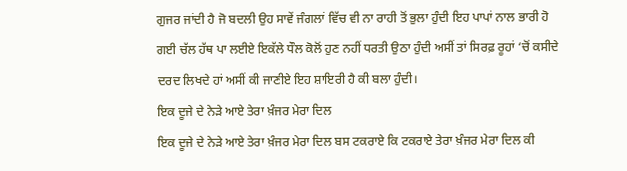ਗੁਜਰ ਜਾਂਦੀ ਹੈ ਜੋ ਬਦਲੀ ਉਹ ਸਾਵੇਂ ਜੰਗਲਾਂ ਵਿੱਚ ਵੀ ਨਾ ਰਾਹੀ ਤੋਂ ਭੁਲਾ ਹੁੰਦੀ ਇਹ ਪਾਪਾਂ ਨਾਲ ਭਾਰੀ ਹੋ ਗਈ ਚੱਲ ਹੱਥ ਪਾ ਲਈਏ ਇਕੱਲੇ ਧੌਲ ਕੋਲੋਂ ਹੁਣ ਨਹੀਂ ਧਰਤੀ ਉਠਾ ਹੁੰਦੀ ਅਸੀਂ ਤਾਂ ਸਿਰਫ਼ ਰੂਹਾਂ ‘ਚੋਂ ਕਸੀਦੇ ਦਰਦ ਲਿਖਦੇ ਹਾਂ ਅਸੀਂ ਕੀ ਜਾਣੀਏ ਇਹ ਸ਼ਾਇਰੀ ਹੈ ਕੀ ਬਲਾ ਹੁੰਦੀ।
ਇਕ ਦੂਜੇ ਦੇ ਨੇੜੇ ਆਏ ਤੇਰਾ ਖ਼ੰਜਰ ਮੇਰਾ ਦਿਲ
ਇਕ ਦੂਜੇ ਦੇ ਨੇੜੇ ਆਏ ਤੇਰਾ ਖ਼ੰਜਰ ਮੇਰਾ ਦਿਲ ਬਸ ਟਕਰਾਏ ਕਿ ਟਕਰਾਏ ਤੇਰਾ ਖ਼ੰਜਰ ਮੇਰਾ ਦਿਲ ਕੀ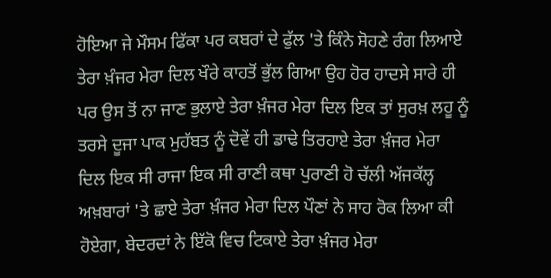ਹੋਇਆ ਜੇ ਮੌਸਮ ਫਿੱਕਾ ਪਰ ਕਬਰਾਂ ਦੇ ਫੁੱਲ 'ਤੇ ਕਿੰਨੇ ਸੋਹਣੇ ਰੰਗ ਲਿਆਏ ਤੇਰਾ ਖ਼ੰਜਰ ਮੇਰਾ ਦਿਲ ਖੌਰੇ ਕਾਹਤੋਂ ਭੁੱਲ ਗਿਆ ਉਹ ਹੋਰ ਹਾਦਸੇ ਸਾਰੇ ਹੀ ਪਰ ਉਸ ਤੋਂ ਨਾ ਜਾਣ ਭੁਲਾਏ ਤੇਰਾ ਖ਼ੰਜਰ ਮੇਰਾ ਦਿਲ ਇਕ ਤਾਂ ਸੁਰਖ਼ ਲਹੂ ਨੂੰ ਤਰਸੇ ਦੂਜਾ ਪਾਕ ਮੁਹੱਬਤ ਨੂੰ ਦੋਵੇਂ ਹੀ ਡਾਢੇ ਤਿਰਹਾਏ ਤੇਰਾ ਖ਼ੰਜਰ ਮੇਰਾ ਦਿਲ ਇਕ ਸੀ ਰਾਜਾ ਇਕ ਸੀ ਰਾਣੀ ਕਥਾ ਪੁਰਾਣੀ ਹੋ ਚੱਲੀ ਅੱਜਕੱਲ੍ਹ ਅਖ਼ਬਾਰਾਂ 'ਤੇ ਛਾਏ ਤੇਰਾ ਖ਼ੰਜਰ ਮੇਰਾ ਦਿਲ ਪੌਣਾਂ ਨੇ ਸਾਹ ਰੋਕ ਲਿਆ ਕੀ ਹੋਏਗਾ, ਬੇਦਰਦਾਂ ਨੇ ਇੱਕੋ ਵਿਚ ਟਿਕਾਏ ਤੇਰਾ ਖ਼ੰਜਰ ਮੇਰਾ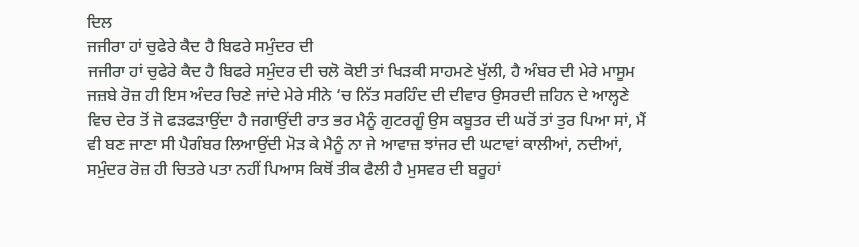ਦਿਲ
ਜਜੀਰਾ ਹਾਂ ਚੁਫੇਰੇ ਕੈਦ ਹੈ ਬਿਫਰੇ ਸਮੁੰਦਰ ਦੀ
ਜਜੀਰਾ ਹਾਂ ਚੁਫੇਰੇ ਕੈਦ ਹੈ ਬਿਫਰੇ ਸਮੁੰਦਰ ਦੀ ਚਲੋ ਕੋਈ ਤਾਂ ਖਿੜਕੀ ਸਾਹਮਣੇ ਖੁੱਲੀ, ਹੈ ਅੰਬਰ ਦੀ ਮੇਰੇ ਮਾਸੂਮ ਜਜ਼ਬੇ ਰੋਜ਼ ਹੀ ਇਸ ਅੰਦਰ ਚਿਣੇ ਜਾਂਦੇ ਮੇਰੇ ਸੀਨੇ ‘ਚ ਨਿੱਤ ਸਰਹਿੰਦ ਦੀ ਦੀਵਾਰ ਉਸਰਦੀ ਜ਼ਹਿਨ ਦੇ ਆਲ੍ਹਣੇ ਵਿਚ ਦੇਰ ਤੋਂ ਜੋ ਫੜਫੜਾਉਂਦਾ ਹੈ ਜਗਾਉਂਦੀ ਰਾਤ ਭਰ ਮੈਨੂੰ ਗੁਟਰਗੂੰ ਉਸ ਕਬੂਤਰ ਦੀ ਘਰੋਂ ਤਾਂ ਤੁਰ ਪਿਆ ਸਾਂ, ਮੈਂ ਵੀ ਬਣ ਜਾਣਾ ਸੀ ਪੈਗੰਬਰ ਲਿਆਉਂਦੀ ਮੋੜ ਕੇ ਮੈਨੂੰ ਨਾ ਜੇ ਆਵਾਜ਼ ਝਾਂਜਰ ਦੀ ਘਟਾਵਾਂ ਕਾਲੀਆਂ, ਨਦੀਆਂ, ਸਮੁੰਦਰ ਰੋਜ਼ ਹੀ ਚਿਤਰੇ ਪਤਾ ਨਹੀਂ ਪਿਆਸ ਕਿਥੋਂ ਤੀਕ ਫੈਲੀ ਹੈ ਮੁਸਵਰ ਦੀ ਬਰੂਹਾਂ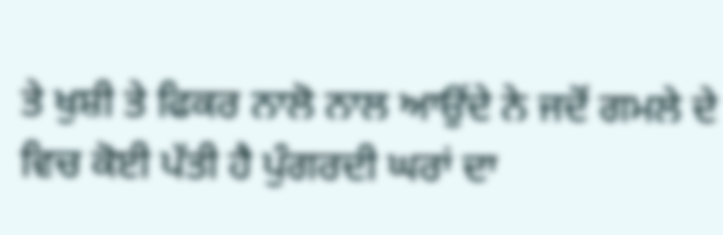ਤੇ ਖੁਸ਼ੀ ਤੇ ਫਿਕਰ ਨਾਲੋ ਨਾਲ ਆਉਂਦੇ ਨੇ ਜਦੋਂ ਗਮਲੇ ਦੇ ਵਿਚ ਕੋਈ ਪੱਤੀ ਹੈ ਪੁੰਗਰਦੀ ਘਰਾਂ ਦਾ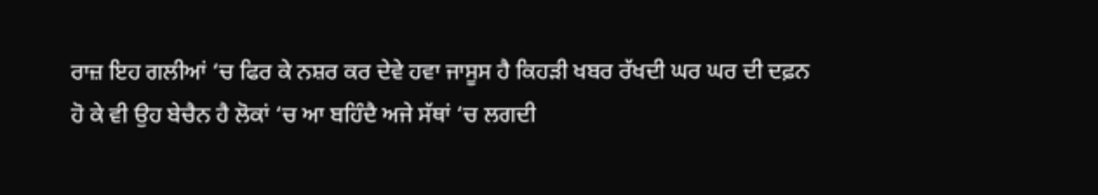ਰਾਜ਼ ਇਹ ਗਲੀਆਂ ‘ਚ ਫਿਰ ਕੇ ਨਸ਼ਰ ਕਰ ਦੇਵੇ ਹਵਾ ਜਾਸੂਸ ਹੈ ਕਿਹੜੀ ਖਬਰ ਰੱਖਦੀ ਘਰ ਘਰ ਦੀ ਦਫ਼ਨ ਹੋ ਕੇ ਵੀ ਉਹ ਬੇਚੈਨ ਹੈ ਲੋਕਾਂ ‘ਚ ਆ ਬਹਿੰਦੈ ਅਜੇ ਸੱਥਾਂ ‘ਚ ਲਗਦੀ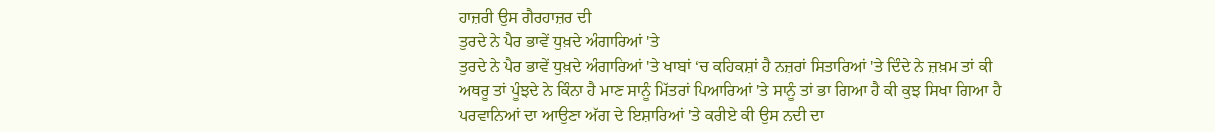ਹਾਜ਼ਰੀ ਉਸ ਗੈਰਹਾਜ਼ਰ ਦੀ
ਤੁਰਦੇ ਨੇ ਪੈਰ ਭਾਵੇਂ ਧੁਖ਼ਦੇ ਅੰਗਾਰਿਆਂ 'ਤੇ
ਤੁਰਦੇ ਨੇ ਪੈਰ ਭਾਵੇਂ ਧੁਖ਼ਦੇ ਅੰਗਾਰਿਆਂ 'ਤੇ ਖਾਬਾਂ ‘ਚ ਕਹਿਕਸ਼ਾਂ ਹੈ ਨਜ਼ਰਾਂ ਸਿਤਾਰਿਆਂ 'ਤੇ ਦਿੰਦੇ ਨੇ ਜ਼ਖ਼ਮ ਤਾਂ ਕੀ ਅਥਰੂ ਤਾਂ ਪੂੰਝਦੇ ਨੇ ਕਿੰਨਾ ਹੈ ਮਾਣ ਸਾਨੂੰ ਮਿੱਤਰਾਂ ਪਿਆਰਿਆਂ 'ਤੇ ਸਾਨੂੰ ਤਾਂ ਭਾ ਗਿਆ ਹੈ ਕੀ ਕੁਝ ਸਿਖਾ ਗਿਆ ਹੈ ਪਰਵਾਨਿਆਂ ਦਾ ਆਉਣਾ ਅੱਗ ਦੇ ਇਸ਼ਾਰਿਆਂ 'ਤੇ ਕਰੀਏ ਕੀ ਉਸ ਨਦੀ ਦਾ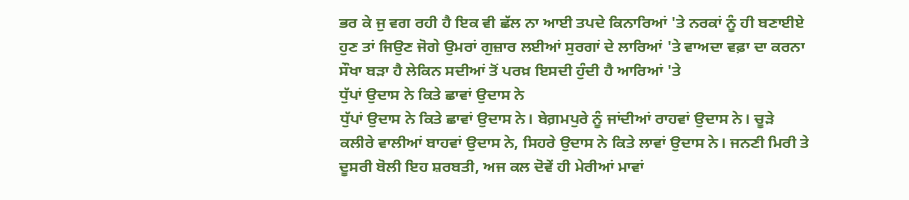ਭਰ ਕੇ ਜੁ ਵਗ ਰਹੀ ਹੈ ਇਕ ਵੀ ਛੱਲ ਨਾ ਆਈ ਤਪਦੇ ਕਿਨਾਰਿਆਂ 'ਤੇ ਨਰਕਾਂ ਨੂੰ ਹੀ ਬਣਾਈਏ ਹੁਣ ਤਾਂ ਜਿਉਣ ਜੋਗੇ ਉਮਰਾਂ ਗੁਜ਼ਾਰ ਲਈਆਂ ਸੁਰਗਾਂ ਦੇ ਲਾਰਿਆਂ 'ਤੇ ਵਾਅਦਾ ਵਫ਼ਾ ਦਾ ਕਰਨਾ ਸੌਖਾ ਬੜਾ ਹੈ ਲੇਕਿਨ ਸਦੀਆਂ ਤੋਂ ਪਰਖ਼ ਇਸਦੀ ਹੁੰਦੀ ਹੈ ਆਰਿਆਂ 'ਤੇ
ਧੁੱਪਾਂ ਉਦਾਸ ਨੇ ਕਿਤੇ ਛਾਵਾਂ ਉਦਾਸ ਨੇ
ਧੁੱਪਾਂ ਉਦਾਸ ਨੇ ਕਿਤੇ ਛਾਵਾਂ ਉਦਾਸ ਨੇ। ਬੇਗ਼ਮਪੁਰੇ ਨੂੰ ਜਾਂਦੀਆਂ ਰਾਹਵਾਂ ਉਦਾਸ ਨੇ। ਚੂੜੇ ਕਲੀਰੇ ਵਾਲੀਆਂ ਬਾਹਵਾਂ ਉਦਾਸ ਨੇ, ਸਿਹਰੇ ਉਦਾਸ ਨੇ ਕਿਤੇ ਲਾਵਾਂ ਉਦਾਸ ਨੇ। ਜਨਣੀ ਮਿਰੀ ਤੇ ਦੂਸਰੀ ਬੋਲੀ ਇਹ ਸ਼ਰਬਤੀ, ਅਜ ਕਲ ਦੋਵੇਂ ਹੀ ਮੇਰੀਆਂ ਮਾਵਾਂ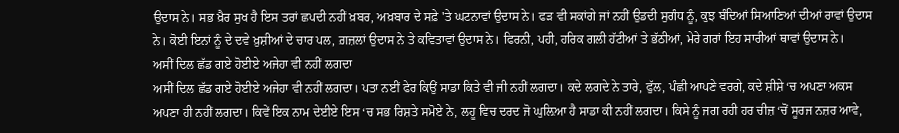ਉਦਾਸ ਨੇ। ਸਭ ਖ਼ੈਰ ਸੁਖ ਹੈ ਇਸ ਤਰਾਂ ਛਪਦੀ ਨਹੀਂ ਖ਼ਬਰ, ਅਖ਼ਬਾਰ ਦੇ ਸਫ਼ੇ 'ਤੇ ਘਟਨਾਵਾਂ ਉਦਾਸ ਨੇ। ਫੜ ਵੀ ਸਕਾਂਗੇ ਜਾਂ ਨਹੀਂ ਉਡਦੀ ਸੁਗੰਧ ਨੂੰ, ਕੁਝ ਬੰਦਿਆਂ ਸਿਆਣਿਆਂ ਦੀਆਂ ਰਾਵਾਂ ਉਦਾਸ ਨੇ। ਕੋਈ ਇਨਾਂ ਨੂੰ ਦੇ ਦਵੇ ਖ਼ੁਸ਼ੀਆਂ ਦੇ ਚਾਰ ਪਲ, ਗ਼ਜ਼ਲਾਂ ਉਦਾਸ ਨੇ ਤੇ ਕਵਿਤਾਵਾਂ ਉਦਾਸ ਨੇ। ਫਿਰਨੀ, ਪਹੀ, ਹਰਿਕ ਗਲੀ ਹੱਟੀਆਂ ਤੇ ਭੱਠੀਆਂ, ਮੇਰੇ ਗਰਾਂ ਇਹ ਸਾਰੀਆਂ ਥਾਵਾਂ ਉਦਾਸ ਨੇ।
ਅਸੀਂ ਦਿਲ ਛੱਡ ਗਏ ਹੋਈਏ ਅਜੇਹਾ ਵੀ ਨਹੀਂ ਲਗਦਾ
ਅਸੀਂ ਦਿਲ ਛੱਡ ਗਏ ਹੋਈਏ ਅਜੇਹਾ ਵੀ ਨਹੀਂ ਲਗਦਾ। ਪਤਾ ਨਈਂ ਫੇਰ ਕਿਉਂ ਸਾਡਾ ਕਿਤੇ ਵੀ ਜੀ ਨਹੀਂ ਲਗਦਾ। ਕਦੇ ਲਗਦੇ ਨੇ ਤਾਰੇ, ਫੁੱਲ, ਪੰਛੀ ਆਪਣੇ ਵਰਗੇ, ਕਦੇ ਸ਼ੀਸ਼ੇ ‘ਚ ਅਪਣਾ ਅਕਸ ਅਪਣਾ ਹੀ ਨਹੀਂ ਲਗਦਾ। ਕਿਵੇਂ ਇਕ ਨਾਮ ਦੇਈਏ ਇਸ ‘ਚ ਸਭ ਰਿਸ਼ਤੇ ਸਮੋਏ ਨੇ, ਲਹੂ ਵਿਚ ਦਰਦ ਜੋ ਘੁਲ਼ਿਆ ਹੈ ਸਾਡਾ ਕੀ ਨਹੀਂ ਲਗਦਾ। ਕਿਸੇ ਨੂੰ ਜਗ ਰਹੀ ਹਰ ਚੀਜ਼ ‘ਚੋਂ ਸੂਰਜ ਨਜ਼ਰ ਆਵੇ,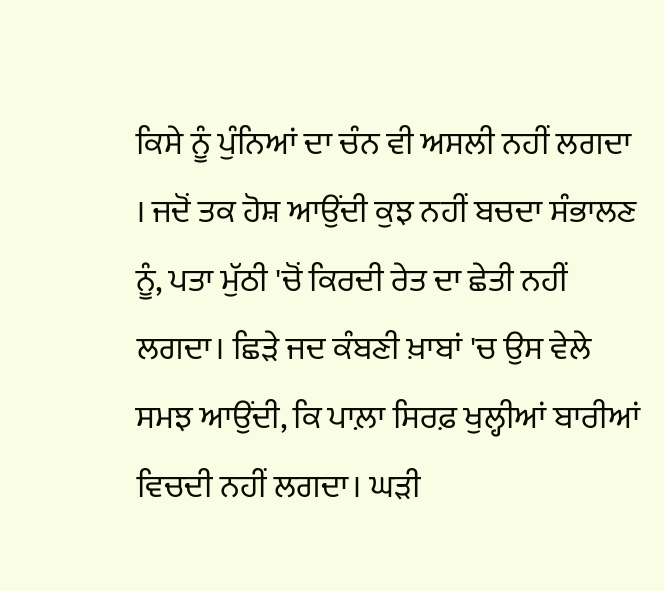ਕਿਸੇ ਨੂੰ ਪੁੰਨਿਆਂ ਦਾ ਚੰਨ ਵੀ ਅਸਲੀ ਨਹੀਂ ਲਗਦਾ । ਜਦੋਂ ਤਕ ਹੋਸ਼ ਆਉਂਦੀ ਕੁਝ ਨਹੀਂ ਬਚਦਾ ਸੰਭਾਲਣ ਨੂੰ, ਪਤਾ ਮੁੱਠੀ 'ਚੋਂ ਕਿਰਦੀ ਰੇਤ ਦਾ ਛੇਤੀ ਨਹੀਂ ਲਗਦਾ। ਛਿੜੇ ਜਦ ਕੰਬਣੀ ਖ਼ਾਬਾਂ 'ਚ ਉਸ ਵੇਲੇ ਸਮਝ ਆਉਂਦੀ, ਕਿ ਪਾਲ਼ਾ ਸਿਰਫ਼ ਖੁਲ੍ਹੀਆਂ ਬਾਰੀਆਂ ਵਿਚਦੀ ਨਹੀਂ ਲਗਦਾ। ਘੜੀ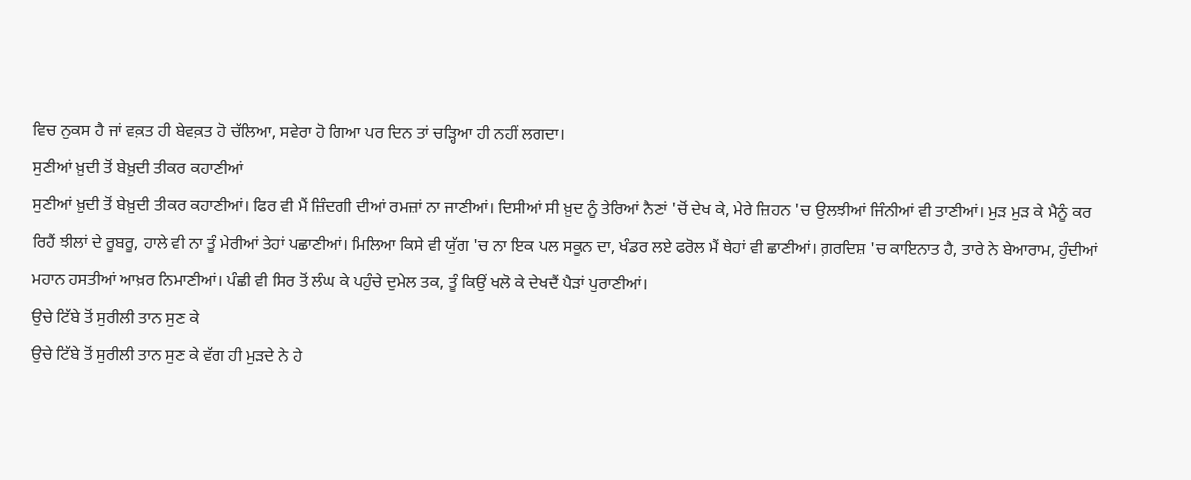ਵਿਚ ਨੁਕਸ ਹੈ ਜਾਂ ਵਕ਼ਤ ਹੀ ਬੇਵਕ਼ਤ ਹੋ ਚੱਲਿਆ, ਸਵੇਰਾ ਹੋ ਗਿਆ ਪਰ ਦਿਨ ਤਾਂ ਚੜ੍ਹਿਆ ਹੀ ਨਹੀਂ ਲਗਦਾ।
ਸੁਣੀਆਂ ਖ਼ੁਦੀ ਤੋਂ ਬੇਖ਼ੁਦੀ ਤੀਕਰ ਕਹਾਣੀਆਂ
ਸੁਣੀਆਂ ਖ਼ੁਦੀ ਤੋਂ ਬੇਖ਼ੁਦੀ ਤੀਕਰ ਕਹਾਣੀਆਂ। ਫਿਰ ਵੀ ਮੈਂ ਜ਼ਿੰਦਗੀ ਦੀਆਂ ਰਮਜ਼ਾਂ ਨਾ ਜਾਣੀਆਂ। ਦਿਸੀਆਂ ਸੀ ਖ਼ੁਦ ਨੂੰ ਤੇਰਿਆਂ ਨੈਣਾਂ 'ਚੋਂ ਦੇਖ ਕੇ, ਮੇਰੇ ਜ਼ਿਹਨ 'ਚ ਉਲਝੀਆਂ ਜਿੰਨੀਆਂ ਵੀ ਤਾਣੀਆਂ। ਮੁੜ ਮੁੜ ਕੇ ਮੈਨੂੰ ਕਰ ਰਿਹੈਂ ਝੀਲਾਂ ਦੇ ਰੂਬਰੂ, ਹਾਲੇ ਵੀ ਨਾ ਤੂੰ ਮੇਰੀਆਂ ਤੇਹਾਂ ਪਛਾਣੀਆਂ। ਮਿਲਿਆ ਕਿਸੇ ਵੀ ਯੁੱਗ 'ਚ ਨਾ ਇਕ ਪਲ ਸਕੂਨ ਦਾ, ਖੰਡਰ ਲਏ ਫਰੋਲ ਮੈਂ ਥੇਹਾਂ ਵੀ ਛਾਣੀਆਂ। ਗ਼ਰਦਿਸ਼ 'ਚ ਕਾਇਨਾਤ ਹੈ, ਤਾਰੇ ਨੇ ਬੇਆਰਾਮ, ਹੁੰਦੀਆਂ ਮਹਾਨ ਹਸਤੀਆਂ ਆਖ਼ਰ ਨਿਮਾਣੀਆਂ। ਪੰਛੀ ਵੀ ਸਿਰ ਤੋਂ ਲੰਘ ਕੇ ਪਹੁੰਚੇ ਦੁਮੇਲ ਤਕ, ਤੂੰ ਕਿਉਂ ਖਲੋ ਕੇ ਦੇਖਦੈਂ ਪੈੜਾਂ ਪੁਰਾਣੀਆਂ।
ਉਚੇ ਟਿੱਬੇ ਤੋਂ ਸੁਰੀਲੀ ਤਾਨ ਸੁਣ ਕੇ
ਉਚੇ ਟਿੱਬੇ ਤੋਂ ਸੁਰੀਲੀ ਤਾਨ ਸੁਣ ਕੇ ਵੱਗ ਹੀ ਮੁੜਦੇ ਨੇ ਹੇ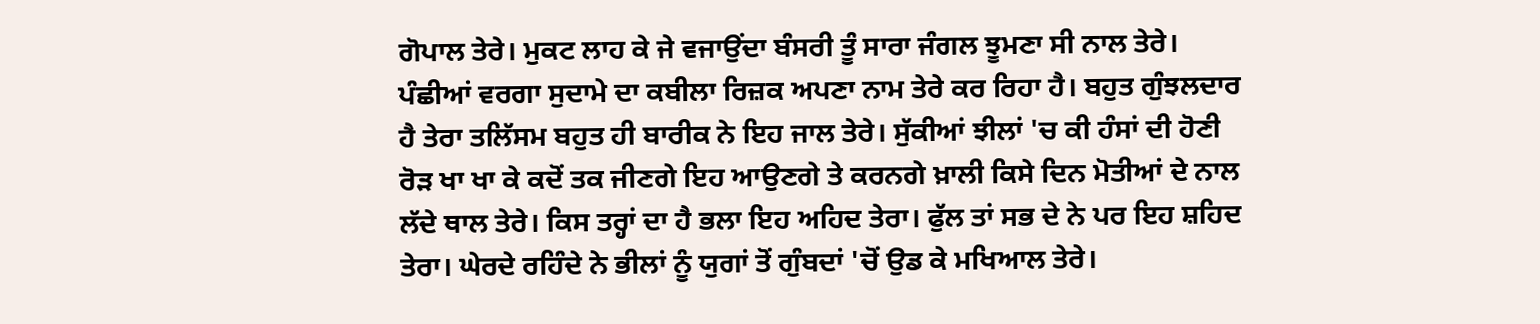ਗੋਪਾਲ ਤੇਰੇ। ਮੁਕਟ ਲਾਹ ਕੇ ਜੇ ਵਜਾਉਂਦਾ ਬੰਸਰੀ ਤੂੰ ਸਾਰਾ ਜੰਗਲ ਝੂਮਣਾ ਸੀ ਨਾਲ ਤੇਰੇ। ਪੰਛੀਆਂ ਵਰਗਾ ਸੁਦਾਮੇ ਦਾ ਕਬੀਲਾ ਰਿਜ਼ਕ ਅਪਣਾ ਨਾਮ ਤੇਰੇ ਕਰ ਰਿਹਾ ਹੈ। ਬਹੁਤ ਗੁੰਝਲਦਾਰ ਹੈ ਤੇਰਾ ਤਲਿੱਸਮ ਬਹੁਤ ਹੀ ਬਾਰੀਕ ਨੇ ਇਹ ਜਾਲ ਤੇਰੇ। ਸੁੱਕੀਆਂ ਝੀਲਾਂ 'ਚ ਕੀ ਹੰਸਾਂ ਦੀ ਹੋਣੀ ਰੋੜ ਖਾ ਖਾ ਕੇ ਕਦੋਂ ਤਕ ਜੀਣਗੇ ਇਹ ਆਉਣਗੇ ਤੇ ਕਰਨਗੇ ਖ਼ਾਲੀ ਕਿਸੇ ਦਿਨ ਮੋਤੀਆਂ ਦੇ ਨਾਲ ਲੱਦੇ ਥਾਲ ਤੇਰੇ। ਕਿਸ ਤਰ੍ਹਾਂ ਦਾ ਹੈ ਭਲਾ ਇਹ ਅਹਿਦ ਤੇਰਾ। ਫੁੱਲ ਤਾਂ ਸਭ ਦੇ ਨੇ ਪਰ ਇਹ ਸ਼ਹਿਦ ਤੇਰਾ। ਘੇਰਦੇ ਰਹਿੰਦੇ ਨੇ ਭੀਲਾਂ ਨੂੰ ਯੁਗਾਂ ਤੋਂ ਗੁੰਬਦਾਂ 'ਚੋਂ ਉਡ ਕੇ ਮਖਿਆਲ ਤੇਰੇ।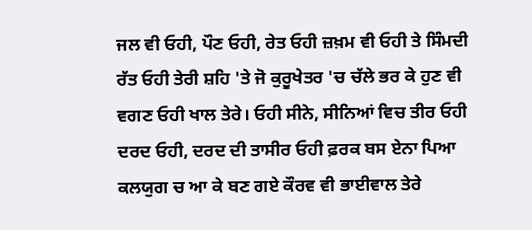ਜਲ ਵੀ ਓਹੀ, ਪੌਣ ਓਹੀ, ਰੇਤ ਓਹੀ ਜ਼ਖ਼ਮ ਵੀ ਓਹੀ ਤੇ ਸਿੰਮਦੀ ਰੱਤ ਓਹੀ ਤੇਰੀ ਸ਼ਹਿ 'ਤੇ ਜੋ ਕੁਰੂਖੇਤਰ 'ਚ ਚੱਲੇ ਭਰ ਕੇ ਹੁਣ ਵੀ ਵਗਣ ਓਹੀ ਖਾਲ ਤੇਰੇ। ਓਹੀ ਸੀਨੇ, ਸੀਨਿਆਂ ਵਿਚ ਤੀਰ ਓਹੀ ਦਰਦ ਓਹੀ, ਦਰਦ ਦੀ ਤਾਸੀਰ ਓਹੀ ਫ਼ਰਕ ਬਸ ਏਨਾ ਪਿਆ ਕਲਯੁਗ ਚ ਆ ਕੇ ਬਣ ਗਏ ਕੌਰਵ ਵੀ ਭਾਈਵਾਲ ਤੇਰੇ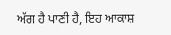ਅੱਗ ਹੈ ਪਾਣੀ ਹੈ, ਇਹ ਆਕਾਸ਼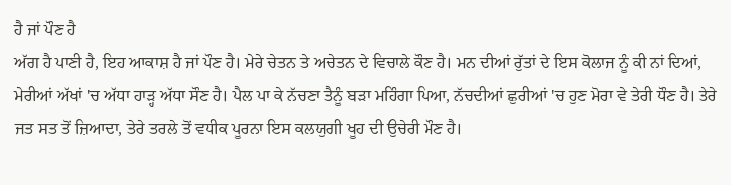ਹੈ ਜਾਂ ਪੌਣ ਹੈ
ਅੱਗ ਹੈ ਪਾਣੀ ਹੈ, ਇਹ ਆਕਾਸ਼ ਹੈ ਜਾਂ ਪੌਣ ਹੈ। ਮੇਰੇ ਚੇਤਨ ਤੇ ਅਚੇਤਨ ਦੇ ਵਿਚਾਲੇ ਕੌਣ ਹੈ। ਮਨ ਦੀਆਂ ਰੁੱਤਾਂ ਦੇ ਇਸ ਕੋਲਾਜ ਨੂੰ ਕੀ ਨਾਂ ਦਿਆਂ, ਮੇਰੀਆਂ ਅੱਖਾਂ 'ਚ ਅੱਧਾ ਹਾੜ੍ਹ ਅੱਧਾ ਸੌਣ ਹੈ। ਪੈਲ ਪਾ ਕੇ ਨੱਚਣਾ ਤੈਨੂੰ ਬੜਾ ਮਹਿੰਗਾ ਪਿਆ, ਨੱਚਦੀਆਂ ਛੁਰੀਆਂ 'ਚ ਹੁਣ ਮੋਰਾ ਵੇ ਤੇਰੀ ਧੌਣ ਹੈ। ਤੇਰੇ ਜਤ ਸਤ ਤੋਂ ਜ਼ਿਆਦਾ, ਤੇਰੇ ਤਰਲੇ ਤੋਂ ਵਧੀਕ ਪੂਰਨਾ ਇਸ ਕਲਯੁਗੀ ਖੂਹ ਦੀ ਉਚੇਰੀ ਮੌਣ ਹੈ।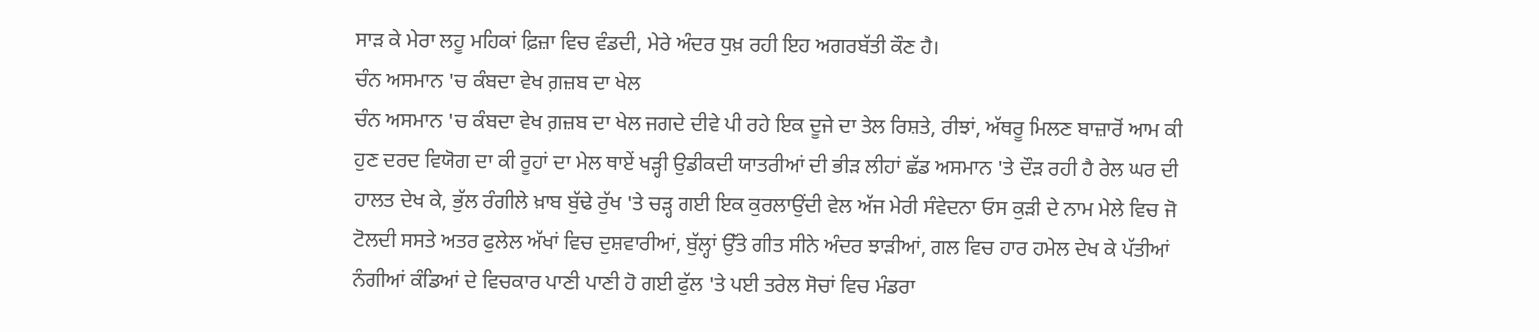ਸਾੜ ਕੇ ਮੇਰਾ ਲਹੂ ਮਹਿਕਾਂ ਫ਼ਿਜ਼ਾ ਵਿਚ ਵੰਡਦੀ, ਮੇਰੇ ਅੰਦਰ ਧੁਖ਼ ਰਹੀ ਇਹ ਅਗਰਬੱਤੀ ਕੌਣ ਹੈ।
ਚੰਨ ਅਸਮਾਨ 'ਚ ਕੰਬਦਾ ਵੇਖ ਗ਼ਜ਼ਬ ਦਾ ਖੇਲ
ਚੰਨ ਅਸਮਾਨ 'ਚ ਕੰਬਦਾ ਵੇਖ ਗ਼ਜ਼ਬ ਦਾ ਖੇਲ ਜਗਦੇ ਦੀਵੇ ਪੀ ਰਹੇ ਇਕ ਦੂਜੇ ਦਾ ਤੇਲ ਰਿਸ਼ਤੇ, ਰੀਝਾਂ, ਅੱਥਰੂ ਮਿਲਣ ਬਾਜ਼ਾਰੋਂ ਆਮ ਕੀ ਹੁਣ ਦਰਦ ਵਿਯੋਗ ਦਾ ਕੀ ਰੂਹਾਂ ਦਾ ਮੇਲ ਥਾਏਂ ਖੜ੍ਹੀ ਉਡੀਕਦੀ ਯਾਤਰੀਆਂ ਦੀ ਭੀੜ ਲੀਹਾਂ ਛੱਡ ਅਸਮਾਨ 'ਤੇ ਦੌੜ ਰਹੀ ਹੈ ਰੇਲ ਘਰ ਦੀ ਹਾਲਤ ਦੇਖ ਕੇ, ਭੁੱਲ ਰੰਗੀਲੇ ਖ਼ਾਬ ਬੁੱਢੇ ਰੁੱਖ 'ਤੇ ਚੜ੍ਹ ਗਈ ਇਕ ਕੁਰਲਾਉਂਦੀ ਵੇਲ ਅੱਜ ਮੇਰੀ ਸੰਵੇਦਨਾ ਓਸ ਕੁੜੀ ਦੇ ਨਾਮ ਮੇਲੇ ਵਿਚ ਜੋ ਟੋਲਦੀ ਸਸਤੇ ਅਤਰ ਫੁਲੇਲ ਅੱਖਾਂ ਵਿਚ ਦੁਸ਼ਵਾਰੀਆਂ, ਬੁੱਲ੍ਹਾਂ ਉੱਤੇ ਗੀਤ ਸੀਨੇ ਅੰਦਰ ਝਾੜੀਆਂ, ਗਲ ਵਿਚ ਹਾਰ ਹਮੇਲ ਦੇਖ ਕੇ ਪੱਤੀਆਂ ਨੰਗੀਆਂ ਕੰਡਿਆਂ ਦੇ ਵਿਚਕਾਰ ਪਾਣੀ ਪਾਣੀ ਹੋ ਗਈ ਫੁੱਲ 'ਤੇ ਪਈ ਤਰੇਲ ਸੋਚਾਂ ਵਿਚ ਮੰਡਰਾ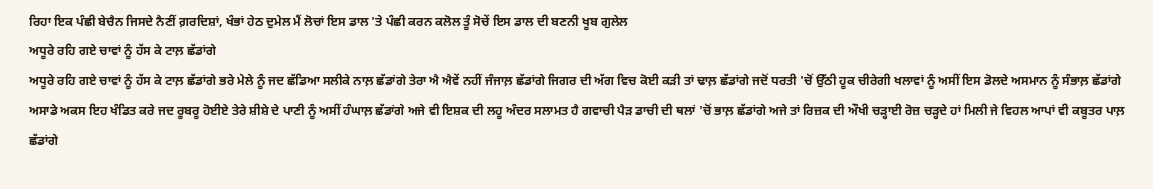ਰਿਹਾ ਇਕ ਪੰਛੀ ਬੇਚੈਨ ਜਿਸਦੇ ਨੈਣੀਂ ਗ਼ਰਦਿਸ਼ਾਂ, ਖੰਭਾਂ ਹੇਠ ਦੁਮੇਲ ਮੈਂ ਲੋਚਾਂ ਇਸ ਡਾਲ 'ਤੇ ਪੰਛੀ ਕਰਨ ਕਲੋਲ ਤੂੰ ਸੋਚੇਂ ਇਸ ਡਾਲ ਦੀ ਬਣਨੀ ਖੂਬ ਗੁਲੇਲ
ਅਧੂਰੇ ਰਹਿ ਗਏ ਚਾਵਾਂ ਨੂੰ ਹੱਸ ਕੇ ਟਾਲ਼ ਛੱਡਾਂਗੇ
ਅਧੂਰੇ ਰਹਿ ਗਏ ਚਾਵਾਂ ਨੂੰ ਹੱਸ ਕੇ ਟਾਲ਼ ਛੱਡਾਂਗੇ ਭਰੇ ਮੇਲੇ ਨੂੰ ਜਦ ਛੱਡਿਆ ਸਲੀਕੇ ਨਾਲ਼ ਛੱਡਾਂਗੇ ਤੇਰਾ ਐ ਐਵੇਂ ਨਹੀਂ ਜੰਜਾਲ਼ ਛੱਡਾਂਗੇ ਜਿਗਰ ਦੀ ਅੱਗ ਵਿਚ ਕੋਈ ਕੜੀ ਤਾਂ ਢਾਲ਼ ਛੱਡਾਂਗੇ ਜਦੋਂ ਧਰਤੀ 'ਚੋਂ ਉੱਠੀ ਹੂਕ ਚੀਰੇਗੀ ਖਲਾਵਾਂ ਨੂੰ ਅਸੀਂ ਇਸ ਡੋਲਦੇ ਅਸਮਾਨ ਨੂੰ ਸੰਭਾਲ਼ ਛੱਡਾਂਗੇ ਅਸਾਡੇ ਅਕਸ ਇਹ ਖੰਡਿਤ ਕਰੇ ਜਦ ਰੂਬਰੂ ਹੋਈਏ ਤੇਰੇ ਸ਼ੀਸ਼ੇ ਦੇ ਪਾਣੀ ਨੂੰ ਅਸੀਂ ਹੰਘਾਲ਼ ਛੱਡਾਂਗੇ ਅਜੇ ਵੀ ਇਸ਼ਕ ਦੀ ਲਹੂ ਅੰਦਰ ਸਲਾਮਤ ਹੈ ਗਵਾਚੀ ਪੈੜ ਡਾਚੀ ਦੀ ਥਲਾਂ 'ਚੋਂ ਭਾਲ਼ ਛੱਡਾਂਗੇ ਅਜੇ ਤਾਂ ਰਿਜ਼ਕ ਦੀ ਔਖੀ ਚੜ੍ਹਾਈ ਰੋਜ਼ ਚੜ੍ਹਦੇ ਹਾਂ ਮਿਲੀ ਜੇ ਵਿਹਲ ਆਪਾਂ ਵੀ ਕਬੂਤਰ ਪਾਲ਼ ਛੱਡਾਂਗੇ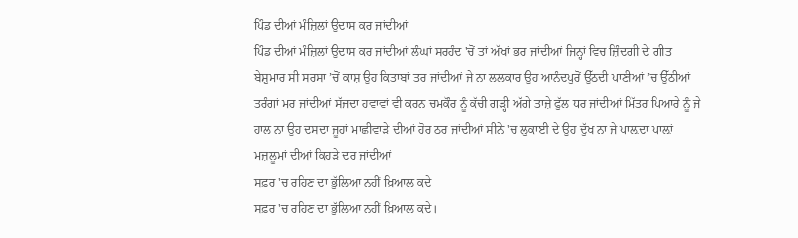ਪਿੰਡ ਦੀਆਂ ਮੰਜ਼ਿਲਾਂ ਉਦਾਸ ਕਰ ਜਾਂਦੀਆਂ
ਪਿੰਡ ਦੀਆਂ ਮੰਜ਼ਿਲਾਂ ਉਦਾਸ ਕਰ ਜਾਂਦੀਆਂ ਲੰਘਾਂ ਸਰਹੰਦ 'ਚੋਂ ਤਾਂ ਅੱਖਾਂ ਭਰ ਜਾਂਦੀਆਂ ਜਿਨ੍ਹਾਂ ਵਿਚ ਜ਼ਿੰਦਗੀ ਦੇ ਗੀਤ ਬੇਸ਼ੁਮਾਰ ਸੀ ਸਰਸਾ ’ਚੋਂ ਕਾਸ਼ ਉਹ ਕਿਤਾਬਾਂ ਤਰ ਜਾਂਦੀਆਂ ਜੇ ਨਾ ਲਲਕਾਰ ਉਹ ਆਨੰਦਪੁਰੋਂ ਉੱਠਦੀ ਪਾਣੀਆਂ ’ਚ ਉੱਠੀਆਂ ਤਰੰਗਾਂ ਮਰ ਜਾਂਦੀਆਂ ਸੱਜਦਾ ਹਵਾਵਾਂ ਵੀ ਕਰਨ ਚਮਕੌਰ ਨੂੰ ਕੱਚੀ ਗੜ੍ਹੀ ਅੱਗੇ ਤਾਜ਼ੇ ਫੁੱਲ ਧਰ ਜਾਂਦੀਆਂ ਮਿੱਤਰ ਪਿਆਰੇ ਨੂੰ ਜੇ ਹਾਲ ਨਾ ਉਹ ਦਸਦਾ ਜੂਹਾਂ ਮਾਛੀਵਾੜੇ ਦੀਆਂ ਹੋਰ ਠਰ ਜਾਂਦੀਆਂ ਸੀਨੇ 'ਚ ਲੁਕਾਈ ਦੇ ਉਹ ਦੁੱਖ ਨਾ ਜੇ ਪਾਲ਼ਦਾ ਪਾਲ਼ਾਂ ਮਜ਼ਲੂਮਾਂ ਦੀਆਂ ਕਿਹੜੇ ਦਰ ਜਾਂਦੀਆਂ
ਸਫ਼ਰ 'ਚ ਰਹਿਣ ਦਾ ਭੁੱਲਿਆ ਨਹੀਂ ਖ਼ਿਆਲ ਕਦੇ
ਸਫ਼ਰ 'ਚ ਰਹਿਣ ਦਾ ਭੁੱਲਿਆ ਨਹੀਂ ਖ਼ਿਆਲ ਕਦੇ।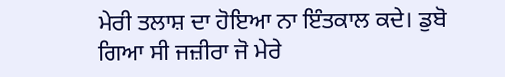ਮੇਰੀ ਤਲਾਸ਼ ਦਾ ਹੋਇਆ ਨਾ ਇੰਤਕਾਲ ਕਦੇ। ਡੁਬੋ ਗਿਆ ਸੀ ਜਜ਼ੀਰਾ ਜੋ ਮੇਰੇ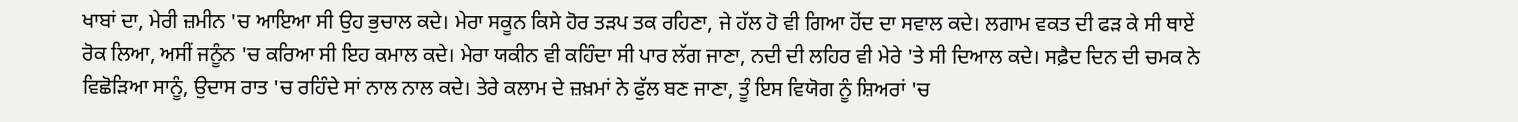ਖਾਬਾਂ ਦਾ, ਮੇਰੀ ਜ਼ਮੀਨ 'ਚ ਆਇਆ ਸੀ ਉਹ ਭੁਚਾਲ ਕਦੇ। ਮੇਰਾ ਸਕੂਨ ਕਿਸੇ ਹੋਰ ਤੜਪ ਤਕ ਰਹਿਣਾ, ਜੇ ਹੱਲ ਹੋ ਵੀ ਗਿਆ ਹੋਂਦ ਦਾ ਸਵਾਲ ਕਦੇ। ਲਗਾਮ ਵਕਤ ਦੀ ਫੜ ਕੇ ਸੀ ਥਾਏਂ ਰੋਕ ਲਿਆ, ਅਸੀਂ ਜਨੂੰਨ 'ਚ ਕਰਿਆ ਸੀ ਇਹ ਕਮਾਲ ਕਦੇ। ਮੇਰਾ ਯਕੀਨ ਵੀ ਕਹਿੰਦਾ ਸੀ ਪਾਰ ਲੱਗ ਜਾਣਾ, ਨਦੀ ਦੀ ਲਹਿਰ ਵੀ ਮੇਰੇ 'ਤੇ ਸੀ ਦਿਆਲ ਕਦੇ। ਸਫ਼ੈਦ ਦਿਨ ਦੀ ਚਮਕ ਨੇ ਵਿਛੋੜਿਆ ਸਾਨੂੰ, ਉਦਾਸ ਰਾਤ 'ਚ ਰਹਿੰਦੇ ਸਾਂ ਨਾਲ ਨਾਲ ਕਦੇ। ਤੇਰੇ ਕਲਾਮ ਦੇ ਜ਼ਖ਼ਮਾਂ ਨੇ ਫੁੱਲ ਬਣ ਜਾਣਾ, ਤੂੰ ਇਸ ਵਿਯੋਗ ਨੂੰ ਸ਼ਿਅਰਾਂ 'ਚ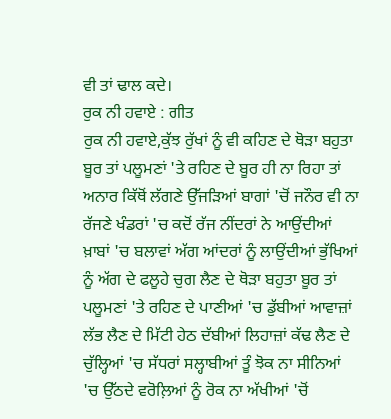ਵੀ ਤਾਂ ਢਾਲ ਕਦੇ।
ਰੁਕ ਨੀ ਹਵਾਏ : ਗੀਤ
ਰੁਕ ਨੀ ਹਵਾਏ,ਕੁੱਝ ਰੁੱਖਾਂ ਨੂੰ ਵੀ ਕਹਿਣ ਦੇ ਥੋੜਾ ਬਹੁਤਾ ਬੂਰ ਤਾਂ ਪਲੂਮਣਾਂ 'ਤੇ ਰਹਿਣ ਦੇ ਬੂਰ ਹੀ ਨਾ ਰਿਹਾ ਤਾਂ ਅਨਾਰ ਕਿੱਥੋਂ ਲੱਗਣੇ ਉੱਜੜਿਆਂ ਬਾਗਾਂ 'ਚੋਂ ਜਨੌਰ ਵੀ ਨਾ ਰੱਜਣੇ ਖੰਡਰਾਂ 'ਚ ਕਦੋਂ ਰੱਜ ਨੀਂਦਰਾਂ ਨੇ ਆਉਂਦੀਆਂ ਖ਼ਾਬਾਂ 'ਚ ਬਲਾਵਾਂ ਅੱਗ ਆਂਦਰਾਂ ਨੂੰ ਲਾਉਂਦੀਆਂ ਭੁੱਖਿਆਂ ਨੂੰ ਅੱਗ ਦੇ ਫਲੂਹੇ ਚੁਗ ਲੈਣ ਦੇ ਥੋੜਾ ਬਹੁਤਾ ਬੂਰ ਤਾਂ ਪਲੂਮਣਾਂ 'ਤੇ ਰਹਿਣ ਦੇ ਪਾਣੀਆਂ 'ਚ ਡੁੱਬੀਆਂ ਆਵਾਜ਼ਾਂ ਲੱਭ ਲੈਣ ਦੇ ਮਿੱਟੀ ਹੇਠ ਦੱਬੀਆਂ ਲਿਹਾਜ਼ਾਂ ਕੱਢ ਲੈਣ ਦੇ ਚੁੱਲ੍ਹਿਆਂ 'ਚ ਸੱਧਰਾਂ ਸਲ੍ਹਾਬੀਆਂ ਤੂੰ ਝੋਕ ਨਾ ਸੀਨਿਆਂ 'ਚ ਉੱਠਦੇ ਵਰੋਲ਼ਿਆਂ ਨੂੰ ਰੋਕ ਨਾ ਅੱਖੀਆਂ 'ਚੋਂ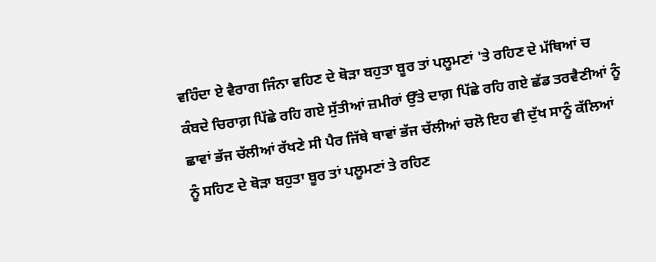ਵਹਿੰਦਾ ਏ ਵੈਰਾਗ ਜਿੰਨਾ ਵਹਿਣ ਦੇ ਥੋੜਾ ਬਹੁਤਾ ਬੂਰ ਤਾਂ ਪਲੂਮਣਾਂ 'ਤੇ ਰਹਿਣ ਦੇ ਮੱਥਿਆਂ ਚ ਕੰਬਦੇ ਚਿਰਾਗ਼ ਪਿੱਛੇ ਰਹਿ ਗਏ ਸੁੱਤੀਆਂ ਜ਼ਮੀਰਾਂ ਉੱਤੇ ਦਾਗ਼ ਪਿੱਛੇ ਰਹਿ ਗਏ ਛੱਡ ਤਰਵੈਣੀਆਂ ਨੂੰ ਛਾਵਾਂ ਭੱਜ ਚੱਲੀਆਂ ਰੱਖਣੇ ਸੀ ਪੈਰ ਜਿੱਥੇ ਥਾਵਾਂ ਭੱਜ ਚੱਲੀਆਂ ਚਲੋ ਇਹ ਵੀ ਦੁੱਖ ਸਾਨੂੰ ਕੱਲਿਆਂ ਨੂੰ ਸਹਿਣ ਦੇ ਥੋੜਾ ਬਹੁਤਾ ਬੂਰ ਤਾਂ ਪਲੂਮਣਾਂ ਤੇ ਰਹਿਣ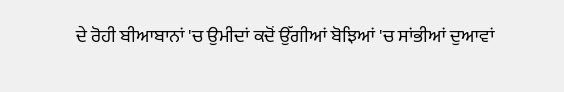ਦੇ ਰੋਹੀ ਬੀਆਬਾਨਾਂ 'ਚ ਉਮੀਦਾਂ ਕਦੋਂ ਉੱਗੀਆਂ ਬੋਝਿਆਂ 'ਚ ਸਾਂਭੀਆਂ ਦੁਆਵਾਂ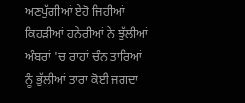ਅਣਪੁੱਗੀਆਂ ਏਹੋ ਜਿਹੀਆਂ ਕਿਹੜੀਆਂ ਹਨੇਰੀਆਂ ਨੇ ਝੁੱਲੀਆਂ ਅੰਬਰਾਂ 'ਚ ਰਾਹਾਂ ਚੰਨ ਤਾਰਿਆਂ ਨੂੰ ਭੁੱਲੀਆਂ ਤਾਰਾ ਕੋਈ ਜਗਦਾ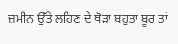ਜ਼ਮੀਨ ਉੱਤੇ ਲਹਿਣ ਦੇ ਥੋੜਾ ਬਹੁਤਾ ਬੂਰ ਤਾਂ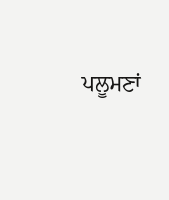ਪਲੂਮਣਾਂ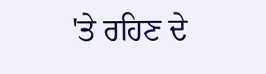'ਤੇ ਰਹਿਣ ਦੇ